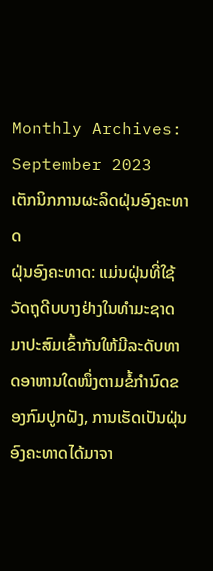Monthly Archives: September 2023
ເຕັກນິກການຜະລິດຝຸ່ນອົງຄະທາດ
ຝຸ່ນອົງຄະທາດ: ແມ່ນຝຸ່ນທີ່ໃຊ້ວັດຖຸດີບບາງຢ່າງໃນທໍາມະຊາດມາປະສົມເຂົ້າກັນໃຫ້ມີລະດັບທາດອາຫານໃດໜຶ່ງຕາມຂໍ້ກໍານົດຂອງກົມປູກຝັງ, ການເຮັດເປັນຝຸ່ນອົງຄະທາດໄດ້ມາຈາ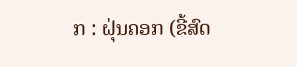ກ : ຝຸ່ນຄອກ (ຂີ້ສົດ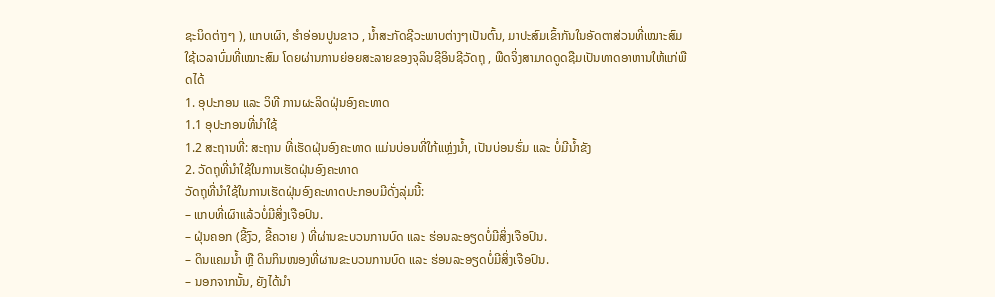ຊະນິດຕ່າງໆ ), ແກບເຜົາ, ຮໍາອ່ອນປູນຂາວ , ນໍ້າສະກັດຊີວະພາບຕ່າງໆເປັນຕົ້ນ, ມາປະສົມເຂົ້າກັນໃນອັດຕາສ່ວນທີ່ເໝາະສົມໃຊ້ເວລາບົ່ມທີ່ເໝາະສົມ ໂດຍຜ່ານການຍ່ອຍສະລາຍຂອງຈຸລິນຊີອິນຊີວັດຖຸ , ພືດຈິ່ງສາມາດດູດຊືມເປັນທາດອາຫານໃຫ້ແກ່ພືດໄດ້
1. ອຸປະກອນ ແລະ ວິທີ ການຜະລິດຝຸ່ນອົງຄະທາດ
1.1 ອຸປະກອນທີ່ນໍາໃຊ້
1.2 ສະຖານທີ່: ສະຖານ ທີ່ເຮັດຝຸ່ນອົງຄະທາດ ແມ່ນບ່ອນທີ່ໃກ້ແຫຼ່ງນໍ້າ, ເປັນບ່ອນຮົ່ມ ແລະ ບໍ່ມີນໍ້າຂັງ
2. ວັດຖຸທີ່ນໍາໃຊ້ໃນການເຮັດຝຸ່ນອົງຄະທາດ
ວັດຖຸທີ່ນໍາໃຊ້ໃນການເຮັດຝຸ່ນອົງຄະທາດປະກອບມີດັ່ງລຸ່ມນີ້:
– ແກບທີ່ເຜົາແລ້ວບໍ່ມີສິ່ງເຈືອປົນ.
– ຝຸ່ນຄອກ (ຂີ້ງົວ, ຂີ້ຄວາຍ ) ທີ່ຜ່ານຂະບວນການບົດ ແລະ ຮ່ອນລະອຽດບໍ່ມີສິ່ງເຈືອປົນ.
– ດິນແຄມນໍ້າ ຫຼື ດິນກິນໜອງທີ່ຜານຂະບວນການບົດ ແລະ ຮ່ອນລະອຽດບໍ່ມີສິ່ງເຈືອປົນ.
– ນອກຈາກນັ້ນ, ຍັງໄດ້ນໍາ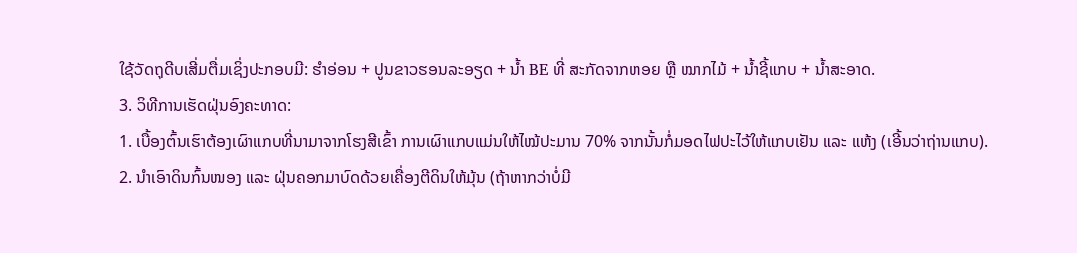ໃຊ້ວັດຖຸດີບເສີ່ມຕື່ມເຊິ່ງປະກອບມີ: ຮໍາອ່ອນ + ປູນຂາວຮອນລະອຽດ + ນໍ້າ BE ທີ່ ສະກັດຈາກຫອຍ ຫຼື ໝາກໄມ້ + ນໍ້າຊີ້ແກບ + ນໍ້າສະອາດ.
3. ວິທີການເຮັດຝຸ່ນອົງຄະທາດ:
1. ເບື້ອງຕົ້ນເຮົາຕ້ອງເຜົາແກບທີ່ນາມາຈາກໂຮງສີເຂົ້າ ການເຜົາແກບແມ່ນໃຫ້ໄໝ້ປະມານ 70% ຈາກນັ້ນກໍ່ມອດໄຟປະໄວ້ໃຫ້ແກບເຢັນ ແລະ ແຫ້ງ (ເອີ້ນວ່າຖ່ານແກບ).
2. ນໍາເອົາດິນກົ້ນໜອງ ແລະ ຝຸ່ນຄອກມາບົດດ້ວຍເຄື່ອງຕີດິນໃຫ້ມຸ້ນ (ຖ້າຫາກວ່າບໍ່ມີ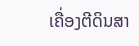ເຄື່ອງຕີດິນສາ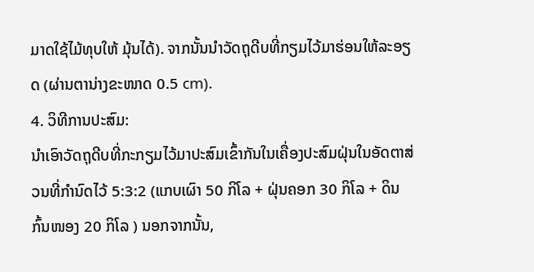ມາດໃຊ້ໄມ້ທຸບໃຫ້ ມຸ້ນໄດ້). ຈາກນັ້ນນໍາວັດຖຸດີບທີ່ກຽມໄວ້ມາຮ່ອນໃຫ້ລະອຽດ (ຜ່ານຕານ່າງຂະໜາດ 0.5 cm).
4. ວິທີການປະສົມ:
ນໍາເອົາວັດຖຸດີບທີ່ກະກຽມໄວ້ມາປະສົມເຂົ້າກັນໃນເຄື່ອງປະສົມຝຸ່ນໃນອັດຕາສ່ວນທີ່ກໍານົດໄວ້ 5:3:2 (ແກບເຜົາ 50 ກິໂລ + ຝຸ່ນຄອກ 30 ກິໂລ + ດິນກົ້ນໜອງ 20 ກິໂລ ) ນອກຈາກນັ້ນ,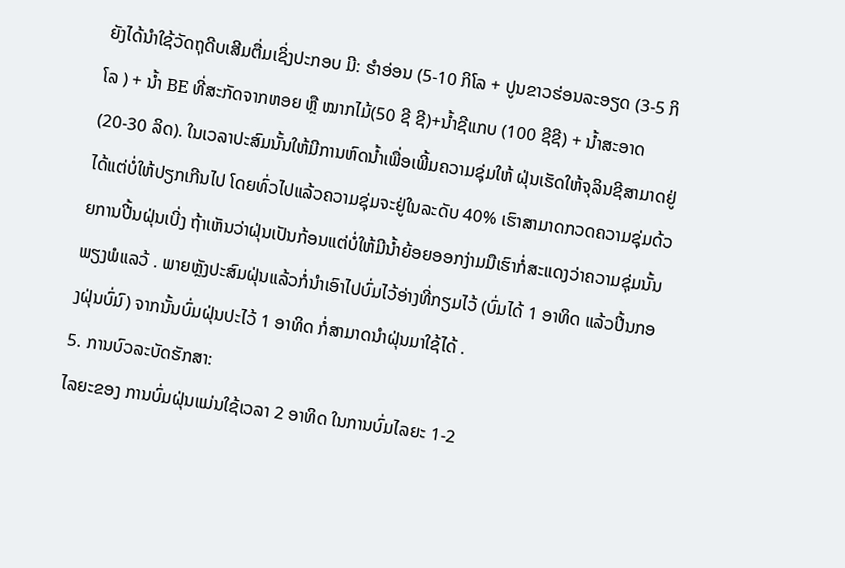ຍັງໄດ້ນໍາໃຊ້ວັດຖຸດີບເສີມຕື່ມເຊິ່ງປະກອບ ມີ: ຮໍາອ່ອນ (5-10 ກິໂລ + ປູນຂາວຮ່ອນລະອຽດ (3-5 ກິໂລ ) + ນໍ້າ BE ທີ່ສະກັດຈາກຫອຍ ຫຼື ໝາກໄມ້(50 ຊີ ຊີ)+ນໍ້າຊີແກບ (100 ຊີຊີ) + ນໍ້າສະອາດ (20-30 ລິດ). ໃນເວລາປະສົມນັ້ນໃຫ້ມີການຫົດນໍ້າເພື່ອເພີ້ມຄວາມຊຸ່ມໃຫ້ ຝຸ່ນເຮັດໃຫ້ຈຸລິນຊີສາມາດຢູ່ໄດ້ແຕ່ບໍ່ໃຫ້ປຽກເກີນໄປ ໂດຍທົ່ວໄປແລ້ວຄວາມຊຸ່ມຈະຢູ່ໃນລະດັບ 40% ເຮົາສາມາດກວດຄວາມຊຸ່ມດ້ວຍການປີ້ນຝຸ່ນເບີ່ງ ຖ້າເຫັນວ່າຝຸ່ນເປັນກ້ອນແຕ່ບໍ່ໃຫ້ມີນໍ້າຍ້ອຍອອກງ່າມມືເຮົາກໍ່ສະແດງວ່າຄວາມຊຸ່ມນັ້ນພຽງພໍແລວ້ . ພາຍຫຼັງປະສົມຝຸ່ນແລ້ວກໍ່ນໍາເອົາໄປບົ່ມໄວ້ອ່າງທີ່ກຽມໄວ້ (ບົ່ມໄດ້ 1 ອາທິດ ແລ້ວປີ້ນກອງຝຸ່ນບົ່ມົ) ຈາກນັ້ນບົ່ມຝຸ່ນປະໄວ້ 1 ອາທິດ ກໍ່ສາມາດນໍາຝຸ່ນມາໃຊ້ໄດ້ .
5. ການບົວລະບັດຮັກສາ:
ໄລຍະຂອງ ການບົ່ມຝຸ່ນແມ່ນໃຊ້ເວລາ 2 ອາທິດ ໃນການບົ່ມໄລຍະ 1-2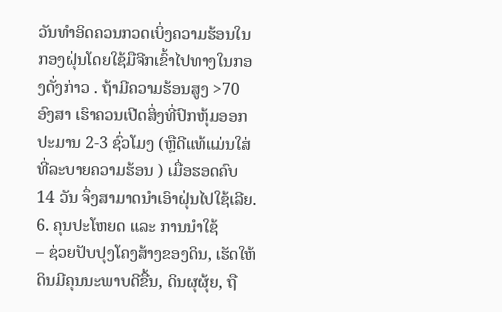ວັນທໍາອິດຄວນກວດເບິ່ງຄວາມຮ້ອນໃນ ກອງຝຸ່ນໂດຍໃຊ້ມືຈີກເຂົ້າໄປທາງໃນກອງດັ່ງກ່າວ . ຖ້າມີຄວາມຮ້ອນສູງ >70 ອົງສາ ເຮົາຄວນເປີດສິ່ງທີ່ປົກຫຸ້ມອອກ ປະມານ 2-3 ຊົ່ວໂມງ (ຫຼືດີແທ້ແມ່ນໃສ່ທີ່ລະບາຍຄວາມຮ້ອນ ) ເມື່ອຮອດຄົບ 14 ວັນ ຈຶ່ງສາມາດນໍາເອົາຝຸ່ນໄປໃຊ້ເລີຍ.
6. ຄຸນປະໂຫຍດ ແລະ ການນໍາໃຊ້
– ຊ່ວຍປັບປຸງໂຄງສ້າງຂອງດິນ, ເຮັດໃຫ້ດິນມີຄຸນນະພາບດີຂື້ນ, ດິນຜຸຜຸ້ຍ, ຖື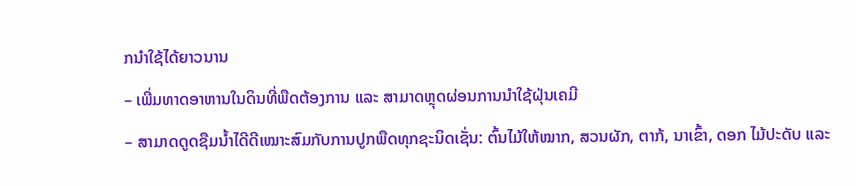ກນໍາໃຊ້ໄດ້ຍາວນານ
– ເພີ່ມທາດອາຫານໃນດິນທີ່ພືດຕ້ອງການ ແລະ ສາມາດຫຼຸດຜ່ອນການນໍາໃຊ້ຝຸ່ນເຄມີ
– ສາມາດດູດຊືມນໍ້າໄດີດີເໝາະສົມກັບການປູກພືດທຸກຊະນິດເຊັ່ນ: ຕົ້ນໄມ້ໃຫ້ໝາກ, ສວນຜັກ, ຕາກ້, ນາເຂົ້າ, ດອກ ໄມ້ປະດັບ ແລະ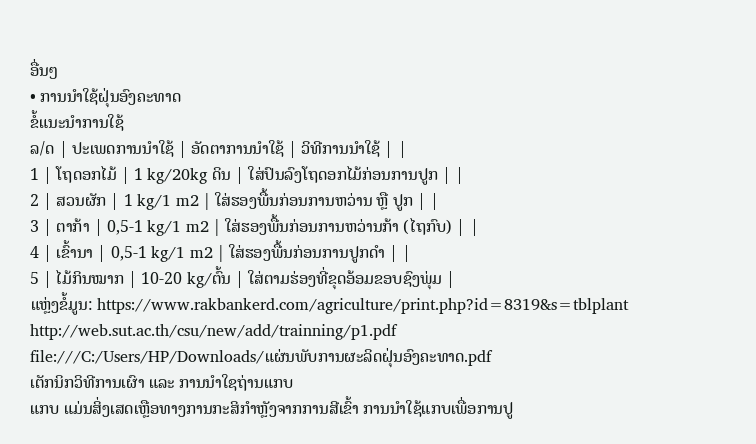ອື່ນໆ
• ການນໍາໃຊ້ຝຸ່ນອົງຄະທາດ
ຂໍ້ແນະນຳການໃຊ້
ລ/ດ | ປະເພດການນຳໃຊ້ | ອັດຕາການນຳໃຊ້ | ວິທີການນຳໃຊ້ | |
1 | ໂຖດອກໄມ້ | 1 kg/20kg ດິນ | ໃສ່ປົນລົງໂຖດອກໄມ້ກ່ອນການປູກ | |
2 | ສວນຜັກ | 1 kg/1 m2 | ໃສ່ຮອງພື້ນກ່ອນການຫວ່ານ ຫຼື ປູກ | |
3 | ຕາກ້າ | 0,5-1 kg/1 m2 | ໃສ່ຮອງພື້ນກ່ອນການຫວ່ານກ້າ (ໄຖກົບ) | |
4 | ເຂົ້ານາ | 0,5-1 kg/1 m2 | ໃສ່ຮອງພື້ນກ່ອນການປູກດໍາ | |
5 | ໄມ້ກິນໝາກ | 10-20 kg/ຕົ້ນ | ໃສ່ຕາມຮ່ອງທີ່ຂຸດອ້ອມຂອບຊົງພຸ່ມ |
ແຫຼ່ງຂໍ້ມູນ: https://www.rakbankerd.com/agriculture/print.php?id=8319&s=tblplant
http://web.sut.ac.th/csu/new/add/trainning/p1.pdf
file:///C:/Users/HP/Downloads/ແຜ່ນພັບການຜະລິດຝຸ່ນອົງຄະທາດ.pdf
ເຕັກນິກວິທີການເຜົາ ແລະ ການນຳໃຊຖ່ານແກບ
ແກບ ແມ່ນສິ່ງເສດເຫຼືອທາງການກະສິກໍາຫຼັງຈາກການສີເຂົ້າ ການນໍາໃຊ້ແກບເພື່ອການປູ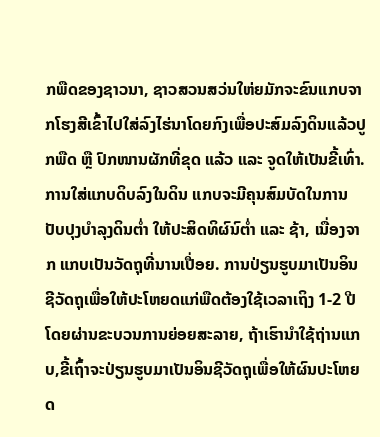ກພືດຂອງຊາວນາ, ຊາວສວນສວ່ນໃຫ່ຍມັກຈະຂົນແກບຈາກໂຮງສີເຂົ້າໄປໃສ່ລົງໄຮ່ນາໂດຍກົງເພື່ອປະສົມລົງດິນແລ້ວປູກພືດ ຫຼື ປົກໜານຜັກທີ່ຂຸດ ແລ້ວ ແລະ ຈູດໃຫ້ເປັນຂີ້ເທົ່າ.
ການໃສ່ແກບດິບລົງໃນດິນ ແກບຈະມີຄຸນສົມບັດໃນການປັບປຸງບໍາລຸງດິນຕໍ່າ ໃຫ້ປະສິດທິຜົນົຕໍ່າ ແລະ ຊ້າ, ເນື່ອງຈາກ ແກບເປັນວັດຖຸທີ່ນານເປື່ອຍ. ການປ່ຽນຮູບມາເປັນອິນຊີວັດຖຸເພື່ອໃຫ້ປະໂຫຍດແກ່ພືດຕ້ອງໃຊ້ເວລາເຖິງ 1-2 ປີ ໂດຍຜ່ານຂະບວນການຍ່ອຍສະລາຍ, ຖ້າເຮົານໍາໃຊ້ຖ່ານແກບ,ຂີ້ເຖົ້າຈະປ່ຽນຮູບມາເປັນອິນຊີວັດຖຸເພື່ອໃຫ້ຜົນປະໂຫຍດ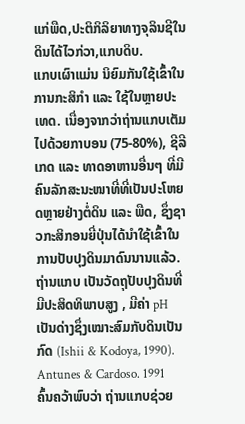ແກ່ພືດ,ປະຕິກິລິຍາທາງຈຸລິນຊີໃນດິນໄດ້ໄວກ່ວາ,ແກບດິບ.
ແກບເຜົາແມ່ນ ນິຍົມກັນໃຊ້ເຂົ້າໃນການກະສິກໍາ ແລະ ໃຊ້ໃນຫຼາຍປະເທດ. ເນື່ອງຈາກວ່າຖ່ານແກບເຕັມໄປດ້ວຍກາບອນ (75-80%), ຊີລີເກດ ແລະ ທາດອາຫານອື່ນໆ ທີ່ມີຄົນລັກສະນະໜາທີ່ທີ່ເປັນປະໂຫຍດຫຼາຍຢ່າງຕໍ່ດິນ ແລະ ພືດ, ຊຶ່ງຊາວກະສິກອນຍີ່ປຸ່ນໄດ້ນໍາໃຊ້ເຂົ້າໃນການປັບປຸງດິນມາດົນນານແລ້ວ.
ຖ່ານແກບ ເປັນວັດຖຸປັບປຸງດິນທີ່ມີປະສິດທິພາບສູງ , ມີຄ່າ pH ເປັນດ່າງຊຶ່ງເໝາະສົມກັບດິນເປັນກົດ (Ishii & Kodoya, 1990). Antunes & Cardoso. 1991 ຄົ້ນຄວ້າພົບວ່າ ຖ່ານແກບຊ່ວຍ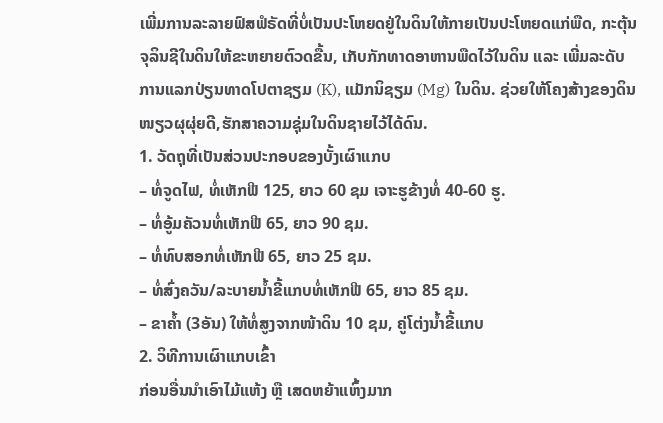ເພີ່ມການລະລາຍຟົສຟໍຣັດທີ່ບໍ່ເປັນປະໂຫຍດຢູ່ໃນດິນໃຫ້ກາຍເປັນປະໂຫຍດແກ່ພືດ, ກະຕຸ້ນຈຸລິນຊີໃນດິນໃຫ້ຂະຫຍາຍຕົວດຂື້ນ, ເກັບກັກທາດອາຫານພືດໄວ້ໃນດິນ ແລະ ເພີ່ມລະດັບການແລກປ່ຽນທາດໂປຕາຊຽມ (K), ແມັກນິຊຽມ (Mg) ໃນດິນ. ຊ່ວຍໃຫ້ໂຄງສ້າງຂອງດິນໜຽວຜຸຜຸ່ຍດີ,ຮັກສາຄວາມຊຸ່ມໃນດິນຊາຍໄວ້ໄດ້ດົນ.
1. ວັດຖຸທີ່ເປັນສ່ວນປະກອບຂອງບັ້ງເຜົາແກບ
– ທໍ່ຈູດໄຟ, ທໍ່ເຫັກຟີ 125, ຍາວ 60 ຊມ ເຈາະຮູຂ້າງທໍ່ 40-60 ຮູ.
– ທໍ່ອູ້ມຄັວນທໍ່ເຫັກຟີ 65, ຍາວ 90 ຊມ.
– ທໍ່ທົບສອກທໍ່ເຫັກຟີ 65, ຍາວ 25 ຊມ.
– ທໍ່ສົ່ງຄວັນ/ລະບາຍນໍ້າຂີ້ແກບທໍ່ເຫັກຟີ 65, ຍາວ 85 ຊມ.
– ຂາຄໍ້າ (3ອັນ) ໃຫ້ທໍ່ສູງຈາກໜ້າດິນ 10 ຊມ, ຄູ່ໂຕ່ງນໍ້າຂີ້ແກບ
2. ວິທີການເຜົາແກບເຂົ້າ
ກ່ອນອື່ນນໍາເອົາໄມ້ແຫ້ງ ຫຼື ເສດຫຍ້າແຫົ້ງມາກ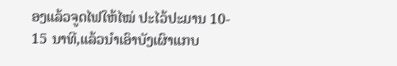ອງແລ້ວຈູດໄຟໃຫ້ໄໝ່ ປະໄວ້ປະມານ 10- 15 ນາທີ,ແລ້ວນໍາເອົາບັງເຜົາແກບ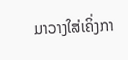ມາວາງໃສ່ເຄິ່ງກາ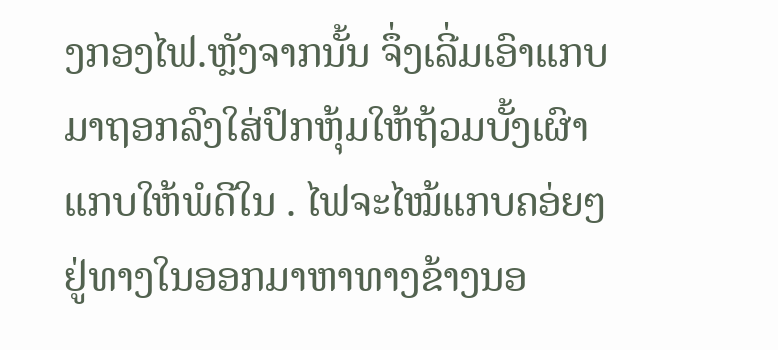ງກອງໄຟ.ຫຼັງຈາກນັ້ນ ຈຶ່ງເລີ່ມເອົາແກບມາຖອກລົງໃສ່ປົກຫຸ້ມໃຫ້ຖ້ວມບັ້ງເຜົາແກບໃຫ້ພໍດີໃນ . ໄຟຈະໄໝ້ແກບຄອ່ຍໆຢູ່ທາງໃນອອກມາຫາທາງຂ້າງນອ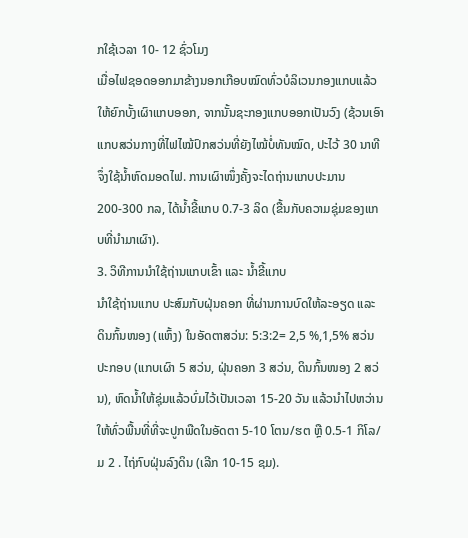ກໃຊ້ເວລາ 10- 12 ຊົ່ວໂມງ
ເມື່ອໄຟຊອດອອກມາຂ້າງນອກເກືອບໝົດທົ່ວບໍລິເວນກອງແກບແລ້ວໃຫ້ຍົກບັ້ງເຜົາແກບອອກ, ຈາກນັ້ນຊະກອງແກບອອກເປັນວົງ (ຊ້ວນເອົາແກບສວ່ນກາງທີ່ໄຟໄໝ້ປົກສວ່ນທີ່ຍັງໄໝ້ບໍ່ທັນໝົດ, ປະໄວ້ 30 ນາທີ ຈຶ່ງໃຊ້ນໍ້າຫົດມອດໄຟ. ການເຜົາໜຶ່ງຄັ້ງຈະໄດຖ່ານແກບປະມານ 200-300 ກລ, ໄດ້ນໍ້າຂີ້ແກບ 0.7-3 ລິດ (ຂື້ນກັບຄວາມຊຸ່ມຂອງແກບທີ່ນໍາມາເຜົາ).
3. ວິທີການນໍາໃຊ້ຖ່ານແກບເຂົ້າ ແລະ ນໍ້າຂີ້ແກບ
ນໍາໃຊ້ຖ່ານແກບ ປະສົມກັບຝຸ່ນຄອກ ທີ່ຜ່ານການບົດໃຫ້ລະອຽດ ແລະ ດິນກົ້ນໜອງ (ແຫົ້ງ) ໃນອັດຕາສວ່ນ: 5:3:2= 2,5 %,1,5% ສວ່ນປະກອບ (ແກບເຜົາ 5 ສວ່ນ, ຝຸ່ນຄອກ 3 ສວ່ນ, ດິນກົ້ນໜອງ 2 ສວ່ນ), ຫົດນໍ້າໃຫ້ຊຸ່ມແລ້ວບົ່ມໄວ້ເປັນເວລາ 15-20 ວັນ ແລ້ວນໍາໄປຫວ່ານໃຫ້ທົ່ວພື້ນທີ່ທີ່ຈະປູກພືດໃນອັດຕາ 5-10 ໂຕນ/ຮຕ ຫຼື 0.5-1 ກິໂລ/ມ 2 . ໄຖ່ກົບຝຸ່ນລົງດິນ (ເລີກ 10-15 ຊມ).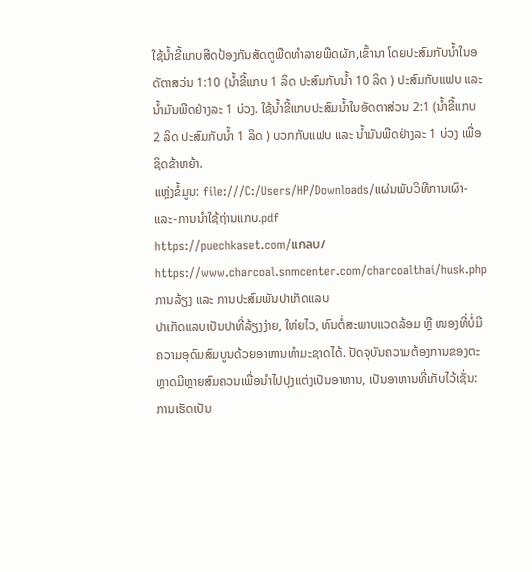ໃຊ້ນໍ້າຂີ້ແກບສີດປ້ອງກັນສັດຕູພືດທໍາລາຍພືດຜັກ,ເຂົ້ານາ ໂດຍປະສົມກັບນໍ້າໃນອດັຕາສວ່ນ 1:10 (ນໍ້າຂີ້ແກບ 1 ລິດ ປະສົມກັບນໍ້າ 10 ລິດ ) ປະສົມກັບແຟບ ແລະ ນໍ້າມັນພືດຢ່າງລະ 1 ບ່ວງ. ໃຊ້ນໍ້າຂີ້ແກບປະສົມນໍ້າໃນອັດຕາສ່ວນ 2:1 (ນໍ້າຂີ້ແກບ 2 ລິດ ປະສົມກັບນໍ້າ 1 ລິດ ) ບວກກັບແຟບ ແລະ ນໍ້າມັນພືດຢ່າງລະ 1 ບ່ວງ ເພື່ອຊິດຂ້າຫຍ້າ.
ແຫຼ່ງຂໍ້ມູນ: file:///C:/Users/HP/Downloads/ແຜ່ນພັບວິທີການເຜົາ-ແລະ-ການນຳໃຊ້ຖ່ານແກບ.pdf
https://puechkaset.com/แกลบ/
https://www.charcoal.snmcenter.com/charcoalthai/husk.php
ການລ້ຽງ ແລະ ການປະສົມພັນປາເກັດແລບ
ປາເກັດແລບເປັນປາທີ່ລ້ຽງງ່າຍ, ໃຫ່ຍໄວ, ທົນຕໍ່ສະພາບແວດລ້ອມ ຫຼື ໜອງທີ່ບໍ່ມີຄວາມອຸດົມສົມບູນດ້ວຍອາຫານທຳມະຊາດໄດ້. ປັດຈຸບັນຄວາມຕ້ອງການຂອງຕະຫຼາດມີຫຼາຍສົມຄວນເພື່ອນຳໄປປຸງແຕ່ງເປັນອາຫານ, ເປັນອາຫານທີ່ເກັບໄວ້ເຊັ່ນ: ການເຮັດເປັນ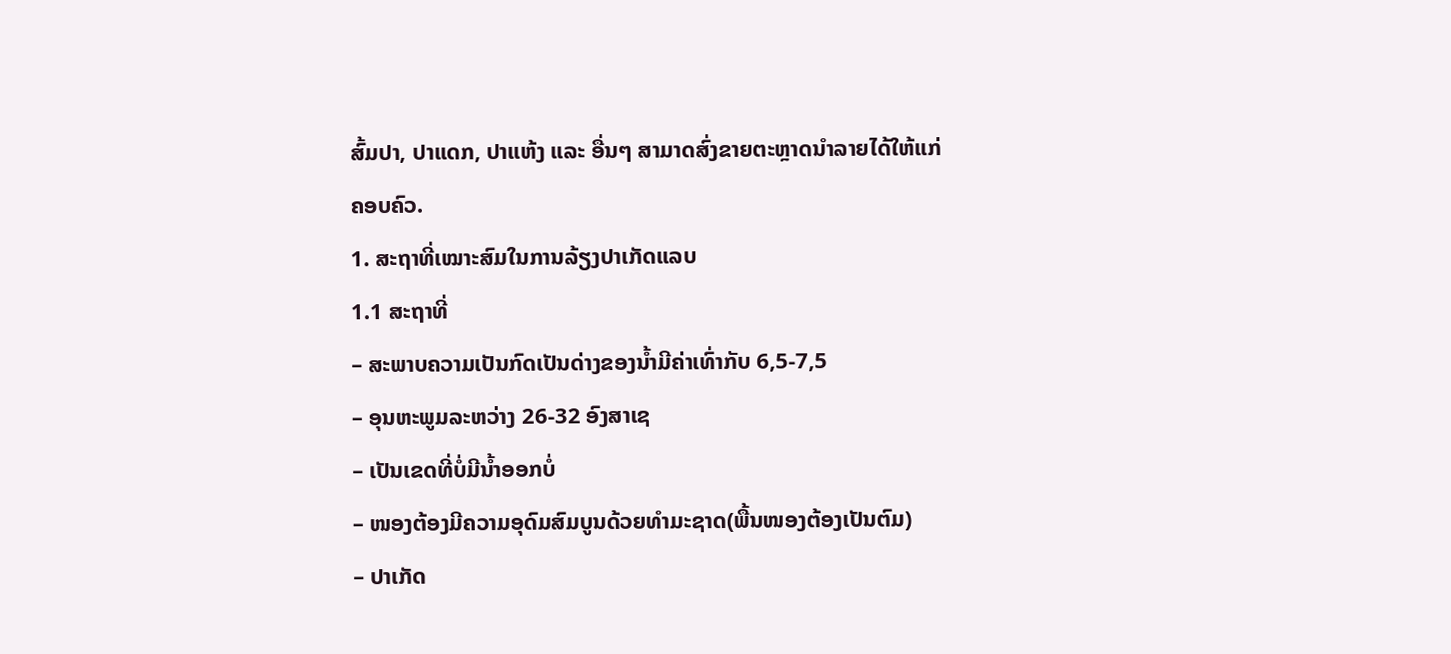ສົ້ມປາ, ປາແດກ, ປາແຫ້ງ ແລະ ອື່ນໆ ສາມາດສົ່ງຂາຍຕະຫຼາດນຳລາຍໄດ້ໃຫ້ແກ່ຄອບຄົວ.
1. ສະຖາທີ່ເໝາະສົມໃນການລ້ຽງປາເກັດແລບ
1.1 ສະຖາທີ່
– ສະພາບຄວາມເປັນກົດເປັນດ່າງຂອງນໍ້າມີຄ່າເທົ່າກັບ 6,5-7,5
– ອຸນຫະພູມລະຫວ່າງ 26-32 ອົງສາເຊ
– ເປັນເຂດທີ່ບໍ່ມີນໍ້າອອກບໍ່
– ໜອງຕ້ອງມີຄວາມອຸດົມສົມບູນດ້ວຍທຳມະຊາດ(ພື້ນໜອງຕ້ອງເປັນຕົມ)
– ປາເກັດ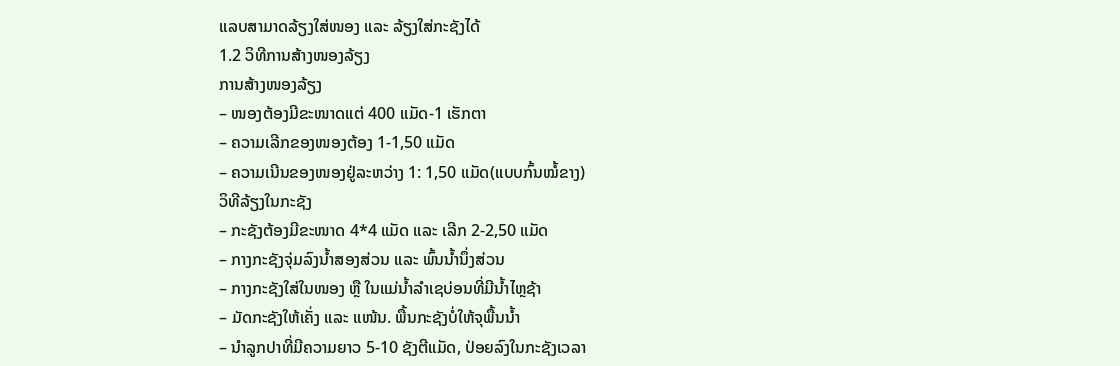ແລບສາມາດລ້ຽງໃສ່ໜອງ ແລະ ລ້ຽງໃສ່ກະຊັງໄດ້
1.2 ວິທີການສ້າງໜອງລ້ຽງ
ການສ້າງໜອງລ້ຽງ
– ໜອງຕ້ອງມີຂະໜາດແຕ່ 400 ແມັດ-1 ເຮັກຕາ
– ຄວາມເລີກຂອງໜອງຕ້ອງ 1-1,50 ແມັດ
– ຄວາມເນີນຂອງໜອງຢູ່ລະຫວ່າງ 1: 1,50 ແມັດ(ແບບກົ້ນໝໍ້ຂາງ)
ວິທີລ້ຽງໃນກະຊັງ
– ກະຊັງຕ້ອງມີຂະໜາດ 4*4 ແມັດ ແລະ ເລີກ 2-2,50 ແມັດ
– ກາງກະຊັງຈຸ່ມລົງນໍ້າສອງສ່ວນ ແລະ ພົ້ນນໍ້ານຶ່ງສ່ວນ
– ກາງກະຊັງໃສ່ໃນໜອງ ຫຼື ໃນແມ່ນໍ້າລຳເຊບ່ອນທີ່ມີນໍ້າໄຫຼຊ້າ
– ມັດກະຊັງໃຫ້ເຄັ່ງ ແລະ ແໜ້ນ. ພື້ນກະຊັງບໍ່ໃຫ້ຈຸພື້ນນໍ້າ
– ນຳລູກປາທີ່ມີຄວາມຍາວ 5-10 ຊັງຕີແມັດ, ປ່ອຍລົງໃນກະຊັງເວລາ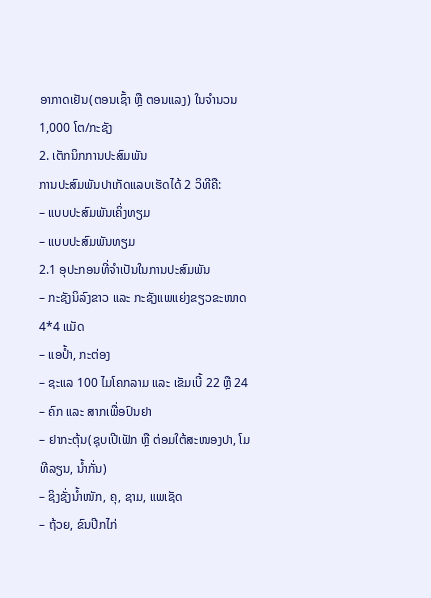ອາກາດເຢັນ(ຕອນເຊົ້າ ຫຼື ຕອນແລງ) ໃນຈຳນວນ 1,000 ໂຕ/ກະຊັງ
2. ເຕັກນິກການປະສົມພັນ
ການປະສົມພັນປາເກັດແລບເຮັດໄດ້ 2 ວິທີຄື:
– ແບບປະສົມພັນເຄິ່ງທຽມ
– ແບບປະສົມພັນທຽມ
2.1 ອຸປະກອນທີ່ຈຳເປັນໃນການປະສົມພັນ
– ກະຊັງນິລົງຂາວ ແລະ ກະຊັງແພແຍ່ງຂຽວຂະໜາດ 4*4 ແມັດ
– ແອປໍ້າ, ກະຕ່ອງ
– ຊະແລ 100 ໄມໂຄກລາມ ແລະ ເຂັມເບີ້ 22 ຫຼື 24
– ຄົກ ແລະ ສາກເພື່ອປົນຢາ
– ຢາກະຕຸ້ນ(ຊຸບເປີເຟັກ ຫຼື ຕ່ອມໃຕ້ສະໜອງປາ, ໂມທີລຽນ, ນໍ້າກັ່ນ)
– ຊິງຊັ່ງນໍ້າໜັກ, ຄຸ, ຊາມ, ແພເຊັດ
– ຖ້ວຍ, ຂົນປີກໄກ່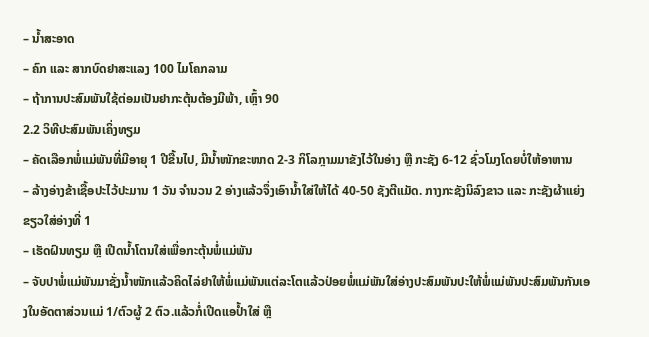– ນໍ້າສະອາດ
– ຄົກ ແລະ ສາກບົດຢາສະແລງ 100 ໄມໂຄກລາມ
– ຖ້າການປະສົມພັນໃຊ້ຕ່ອມເປັນຢາກະຕຸ້ນຕ້ອງມີພ້າ, ເຫຼົ້າ 90
2.2 ວິທີປະສົມພັນເຄິ່ງທຽມ
– ຄັດເລືອກພໍ່ແມ່ພັນທີ່ມີອາຍຸ 1 ປີຂື້ນໄປ, ມີນໍ້າໜັກຂະໜາດ 2-3 ກິໂລກຼາມມາຂັງໄວ້ໃນອ່າງ ຫຼື ກະຊັງ 6-12 ຊົ່ວໂມງໂດຍບໍ່ໃຫ້ອາຫານ
– ລ້າງອ່າງຂ້າເຊື້ອປະໄວ້ປະມານ 1 ວັນ ຈຳນວນ 2 ອ່າງແລ້ວຈຶ່ງເອົານໍ້າໃສ່ໃຫ້ໄດ້ 40-50 ຊັງຕີແມັດ. ກາງກະຊັງນິລົງຂາວ ແລະ ກະຊັງຜ້າແຍ່ງຂຽວໃສ່ອ່າງທີ່ 1
– ເຮັດຝົນທຽມ ຫຼື ເປີດນໍ້າໂຕນໃສ່ເພື່ອກະຕຸ້ນພໍ່ແມ່ພັນ
– ຈັບປາພໍ່ແມ່ພັນມາຊັ່ງນໍ້າໜັກແລ້ວຄິດໄລ່ຢາໃຫ້ພໍ່ແມ່ພັນແຕ່ລະໂຕແລ້ວປ່ອຍພໍ່ແມ່ພັນໃສ່ອ່າງປະສົມພັນປະໃຫ້ພໍ່ແມ່ພັນປະສົມພັນກັນເອງໃນອັດຕາສ່ວນແມ່ 1/ຕົວຜູ້ 2 ຕົວ.ແລ້ວກໍ່ເປີດແອປໍ້າໃສ່ ຫຼື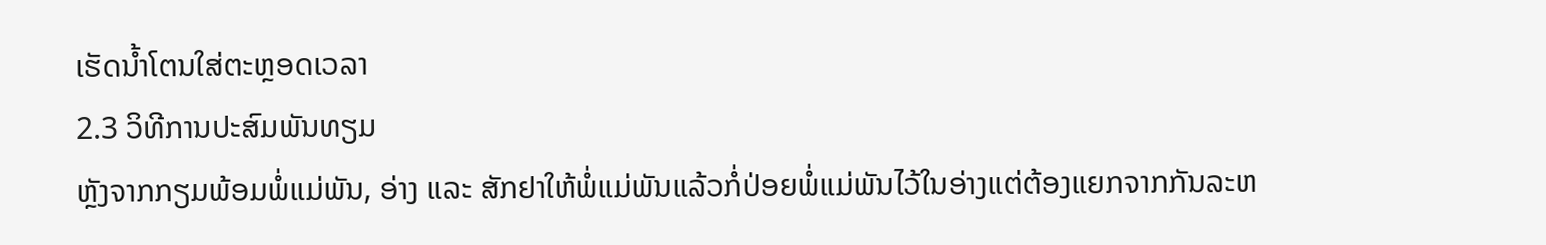ເຮັດນໍ້າໂຕນໃສ່ຕະຫຼອດເວລາ
2.3 ວິທີການປະສົມພັນທຽມ
ຫຼັງຈາກກຽມພ້ອມພໍ່ແມ່ພັນ, ອ່າງ ແລະ ສັກຢາໃຫ້ພໍ່ແມ່ພັນແລ້ວກໍ່ປ່ອຍພໍ່ແມ່ພັນໄວ້ໃນອ່າງແຕ່ຕ້ອງແຍກຈາກກັນລະຫ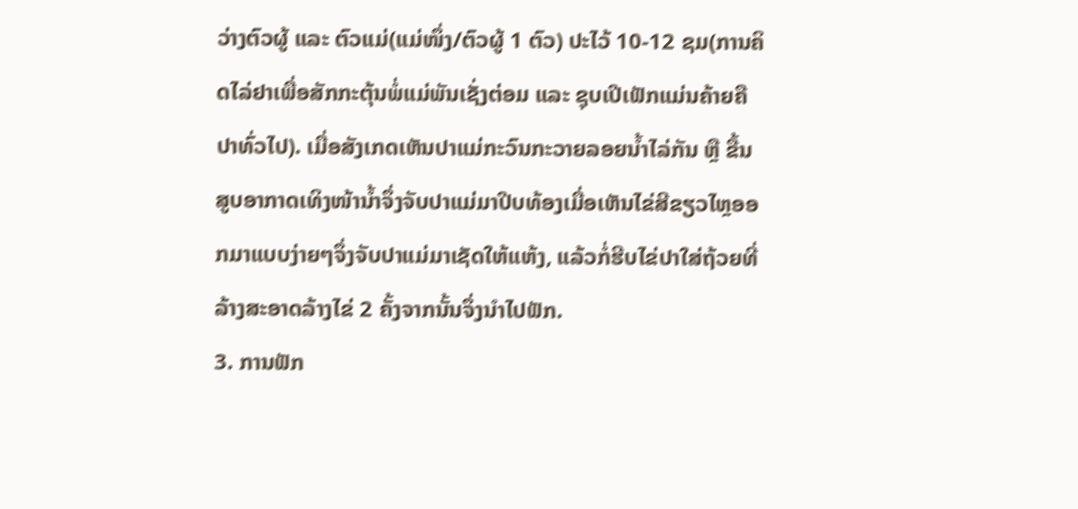ວ່າງຕົວຜູ້ ແລະ ຕົວແມ່(ແມ່ໜຶ່ງ/ຕົວຜູ້ 1 ຕົວ) ປະໄວ້ 10-12 ຊມ(ການຄິດໄລ່ຢາເພື່ອສັກກະຕຸ້ນພໍ່ແມ່ພັນເຊັ່ງຕ່ອມ ແລະ ຊຸບເປີເຟັກແມ່ນຄ້າຍຄືປາທົ່ວໄປ). ເມື່ອສັງເກດເຫັນປາແມ່ກະວົນກະວາຍລອຍນໍ້າໄລ່ກັນ ຫຼື ຂື້ນສູບອາກາດເທິງໜ້ານໍ້າຈຶ່ງຈັບປາແມ່ມາປີບທ້ອງເມື່ອເຫັນໄຂ່ສີຂຽວໄຫຼອອກມາແບບງ່າຍໆຈຶ່ງຈັບປາແມ່ມາເຊັດໃຫ້ແຫ້ງ, ແລ້ວກໍ່ຮີບໄຂ່ປາໃສ່ຖ້ວຍທີ່ລ້າງສະອາດລ້າງໄຂ່ 2 ຄັ້ງຈາກນັ້ນຈຶ່ງນຳໄປຟັກ.
3. ການຟັກ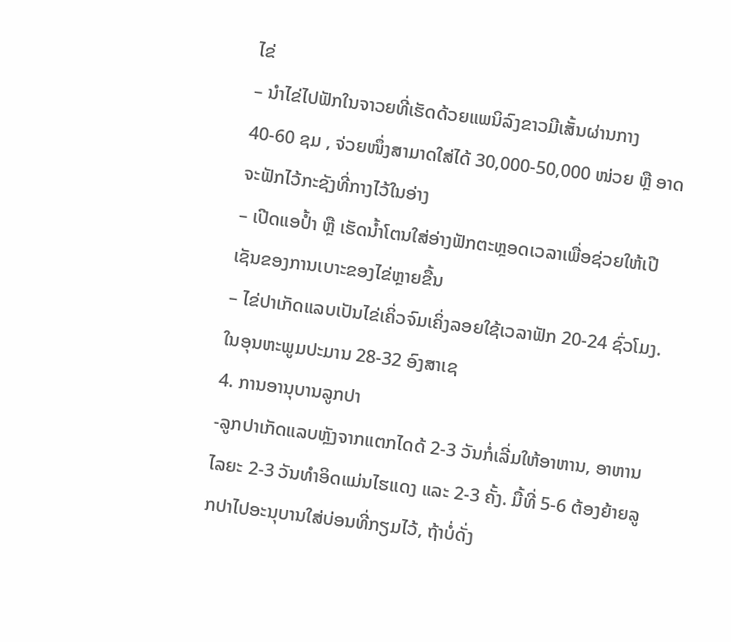ໄຂ່
– ນຳໄຂ່ໄປຟັກໃນຈາວຍທີ່ເຮັດດ້ວຍແພນິລົງຂາວມີເສັ້ນຜ່ານກາງ 40-60 ຊມ , ຈ່ວຍໜຶ່ງສາມາດໃສ່ໄດ້ 30,000-50,000 ໜ່ວຍ ຫຼື ອາດຈະຟັກໄວ້ກະຊັງທີ່ກາງໄວ້ໃນອ່າງ
– ເປີດແອປໍ້າ ຫຼື ເຮັດນໍ້າໂຕນໃສ່ອ່າງຟັກຕະຫຼອດເວລາເພື່ອຊ່ວຍໃຫ້ເປີເຊັນຂອງການເບາະຂອງໄຂ່ຫຼາຍຂື້ນ
– ໄຂ່ປາເກັດແລບເປັນໄຂ່ເຄິ່ວຈົມເຄິ່ງລອຍໃຊ້ເວລາຟັກ 20-24 ຊົ່ວໂມງ. ໃນອຸນຫະພູມປະມານ 28-32 ອົງສາເຊ
4. ການອານຸບານລູກປາ
-ລູກປາເກັດແລບຫຼັງຈາກແຕກໄດດ້ 2-3 ວັນກໍ່ເລີ່ມໃຫ້ອາຫານ, ອາຫານໄລຍະ 2-3 ວັນທຳອິດແມ່ນໄຮແດງ ແລະ 2-3 ຄັ້ງ. ມື້ທີ່ 5-6 ຕ້ອງຍ້າຍລູກປາໄປອະນຸບານໃສ່ບ່ອນທີ່ກຽມໄວ້, ຖ້າບໍ່ດັ່ງ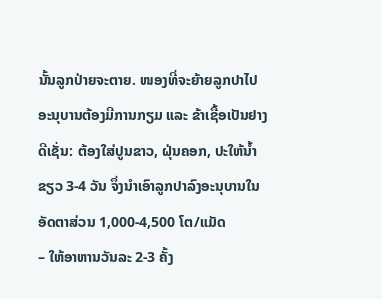ນັ້ນລູກປ່າຍຈະຕາຍ. ໜອງທີ່ຈະຍ້າຍລູກປາໄປອະນຸບານຕ້ອງມີການກຽມ ແລະ ຂ້າເຊື້ອເປັນຢາງດີເຊັ່ນ: ຕ້ອງໃສ່ປູນຂາວ, ຝຸ່ນຄອກ, ປະໃຫ້ນໍ້າຂຽວ 3-4 ວັນ ຈຶ່ງນຳເອົາລູກປາລົງອະນຸບານໃນອັດຕາສ່ວນ 1,000-4,500 ໂຕ/ແມັດ
– ໃຫ້ອາຫານວັນລະ 2-3 ຄັ້ງ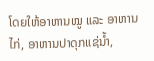ໂດຍໃຫ້ອາຫານໝູ ແລະ ອາຫານໄກ່, ອາຫານປາດຸກແຊ່ນໍ້າ,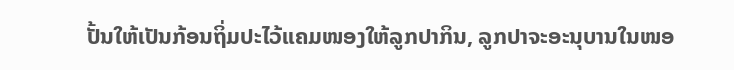ປັ້ນໃຫ້ເປັນກ້ອນຖິ່ມປະໄວ້ແຄມໜອງໃຫ້ລູກປາກິນ, ລູກປາຈະອະນຸບານໃນໜອ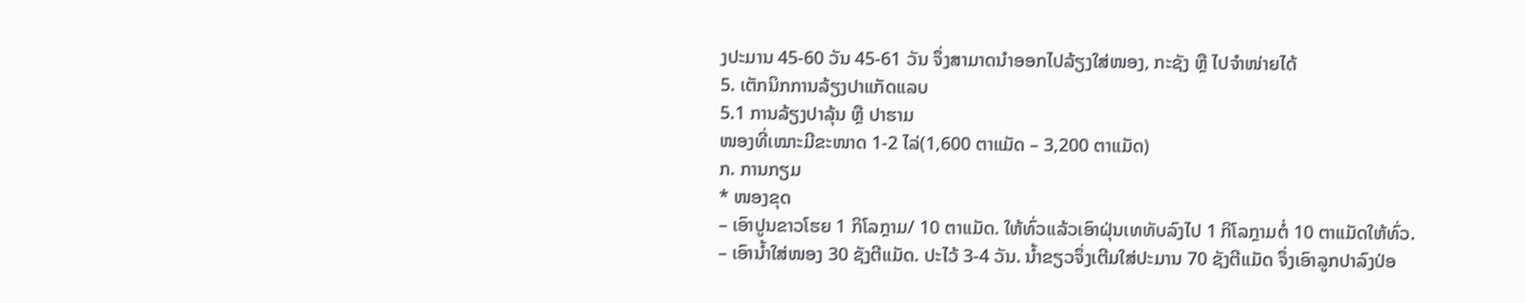ງປະມານ 45-60 ວັນ 45-61 ວັນ ຈຶ່ງສາມາດນຳອອກໄປລ້ຽງໃສ່ໜອງ, ກະຊັງ ຫຼື ໄປຈຳໜ່າຍໄດ້
5. ເຕັກນິກການລ້ຽງປາແກັດແລບ
5.1 ການລ້ຽງປາລຸ້ນ ຫຼື ປາຮາມ
ໜອງທີ່ເໝາະມີຂະໜາດ 1-2 ໄລ່(1,600 ຕາແມັດ – 3,200 ຕາແມັດ)
ກ. ການກຽມ
* ໜອງຂຸດ
– ເອົາປູນຂາວໂຮຍ 1 ກິໂລກຼາມ/ 10 ຕາແມັດ. ໃຫ້ທົ່ວແລ້ວເອົາຝຸ່ນເທທັບລົງໄປ 1 ກິໂລກຼາມຕໍ່ 10 ຕາແມັດໃຫ້ທົ່ວ.
– ເອົານໍ້າໃສ່ໜອງ 30 ຊັງຕີແມັດ. ປະໄວ້ 3-4 ວັນ. ນໍ້າຂຽວຈຶ່ງເຕີມໃສ່ປະມານ 70 ຊັງຕີແມັດ ຈຶ່ງເອົາລູກປາລົງປ່ອ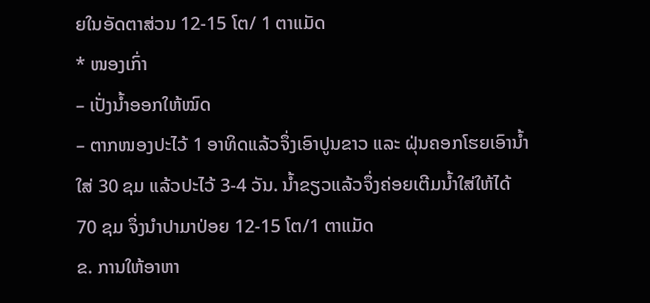ຍໃນອັດຕາສ່ວນ 12-15 ໂຕ/ 1 ຕາແມັດ
* ໜອງເກົ່າ
– ເປັ່ງນໍ້າອອກໃຫ້ໝົດ
– ຕາກໜອງປະໄວ້ 1 ອາທິດແລ້ວຈຶ່ງເອົາປູນຂາວ ແລະ ຝຸ່ນຄອກໂຮຍເອົານໍ້າໃສ່ 30 ຊມ ແລ້ວປະໄວ້ 3-4 ວັນ. ນໍ້າຂຽວແລ້ວຈຶ່ງຄ່ອຍເຕີມນໍ້າໃສ່ໃຫ້ໄດ້ 70 ຊມ ຈຶ່ງນຳປາມາປ່ອຍ 12-15 ໂຕ/1 ຕາແມັດ
ຂ. ການໃຫ້ອາຫາ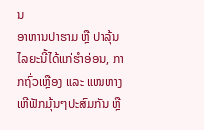ນ
ອາຫານປາຮາມ ຫຼື ປາລຸ້ນໄລຍະນີ້ໄດ້ແກ່ຮຳອ່ອນ, ກາກຖົ່ວເຫຼືອງ ແລະ ແໜຫາງເຫີຟັກມຸ້ນໆປະສົມກັນ ຫຼື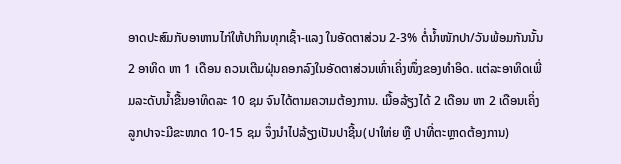ອາດປະສົມກັບອາຫານໄກ່ໃຫ້ປາກິນທຸກເຊົ້າ-ແລງ ໃນອັດຕາສ່ວນ 2-3% ຕໍ່ນໍ້າໜັກປາ/ວັນພ້ອມກັນນັ້ນ 2 ອາທິດ ຫາ 1 ເດືອນ ຄວນເຕີມຝຸ່ນຄອກລົງໃນອັດຕາສ່ວນເທົ່າເຄິ່ງໜຶ່ງຂອງທຳອິດ. ແຕ່ລະອາທິດເພີ່ມລະດັບນໍ້າຂື້ນອາທິດລະ 10 ຊມ ຈົນໄດ້ຕາມຄວາມຕ້ອງການ. ເມື້ອລ້ຽງໄດ້ 2 ເດືອນ ຫາ 2 ເດືອນເຄິ່ງລູກປາຈະມີຂະໜາດ 10-15 ຊມ ຈຶ່ງນຳໄປລ້ຽງເປັນປາຊີ້ນ(ປາໃຫ່ຍ ຫຼື ປາທີ່ຕະຫຼາດຕ້ອງການ)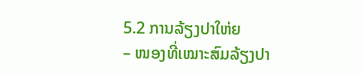5.2 ການລ້ຽງປາໃຫ່ຍ
– ໜອງທີ່ເໝາະສົມລ້ຽງປາ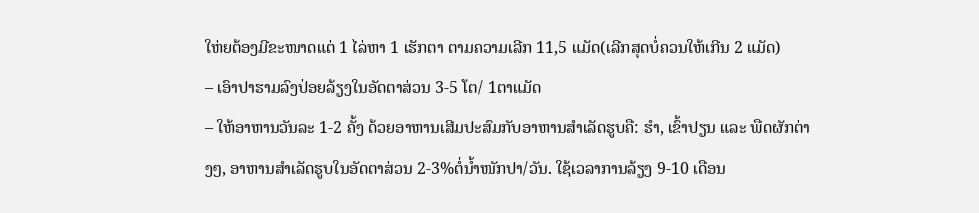ໃຫ່ຍຕ້ອງມີຂະໜາດແຕ່ 1 ໄລ່ຫາ 1 ເຮັກຕາ ຕາມຄວາມເລີກ 11,5 ແມັດ(ເລີກສຸດບໍ່ຄວນໃຫ້ເກີນ 2 ແມັດ)
– ເອົາປາຮາມລົງປ່ອຍລ້ຽງໃນອັດຕາສ່ວນ 3-5 ໂຕ/ 1ຕາແມັດ
– ໃຫ້ອາຫານວັນລະ 1-2 ຄັ້ງ ດ້ວຍອາຫານເສີມປະສົມກັບອາຫານສຳເລັດຮູບຄື: ຮຳ, ເຂົ້າປຽນ ແລະ ພືດຜັກຕ່າງໆ, ອາຫານສຳເລັດຮູບໃນອັດຕາສ່ວນ 2-3%ຕໍ່ນໍ້າໜັກປາ/ວັນ. ໃຊ້ເວລາການລ້ຽງ 9-10 ເດືອນ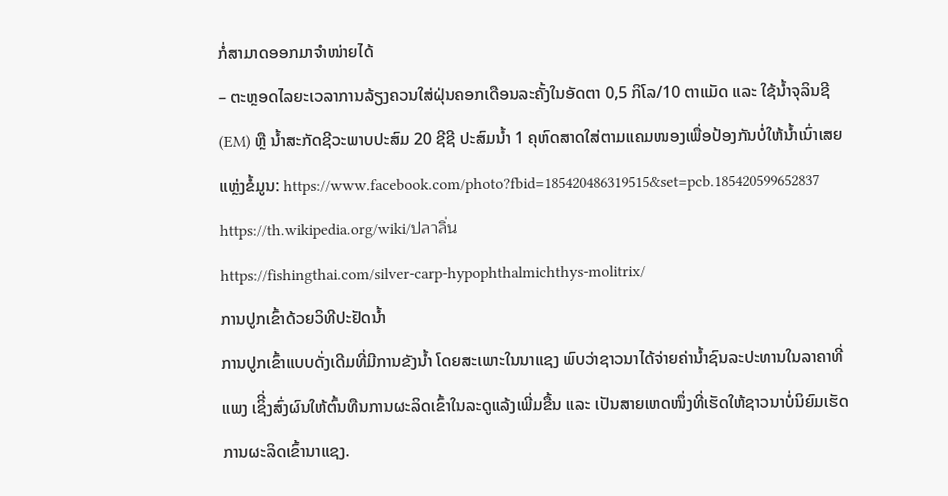ກໍ່ສາມາດອອກມາຈຳໜ່າຍໄດ້
– ຕະຫຼອດໄລຍະເວລາການລ້ຽງຄວນໃສ່ຝຸ່ນຄອກເດືອນລະຄັ້ງໃນອັດຕາ 0,5 ກິໂລ/10 ຕາແມັດ ແລະ ໃຊ້ນໍ້າຈຸລິນຊີ(EM) ຫຼື ນໍ້າສະກັດຊີວະພາບປະສົມ 20 ຊີຊີ ປະສົມນໍ້າ 1 ຄຸຫົດສາດໃສ່ຕາມແຄມໜອງເພື່ອປ້ອງກັນບໍ່ໃຫ້ນໍ້າເນົ່າເສຍ
ແຫຼ່ງຂໍ້ມູນ: https://www.facebook.com/photo?fbid=185420486319515&set=pcb.185420599652837
https://th.wikipedia.org/wiki/ปลาลิ่น
https://fishingthai.com/silver-carp-hypophthalmichthys-molitrix/
ການປູກເຂົ້າດ້ວຍວິທີປະຢັດນໍ້າ
ການປູກເຂົ້າແບບດັ່ງເດີມທີ່ມີການຂັງນໍ້າ ໂດຍສະເພາະໃນນາແຊງ ພົບວ່າຊາວນາໄດ້ຈ່າຍຄ່ານໍ້າຊົນລະປະທານໃນລາຄາທີ່ແພງ ເຊິີ່ງສົ່ງຜົນໃຫ້ຕົ້ນທືນການຜະລິດເຂົ້າໃນລະດູແລ້ງເພີ່ມຂື້ນ ແລະ ເປັນສາຍເຫດໜຶ່ງທີ່ເຮັດໃຫ້ຊາວນາບໍ່ນິຍົມເຮັດການຜະລິດເຂົ້ານາແຊງ.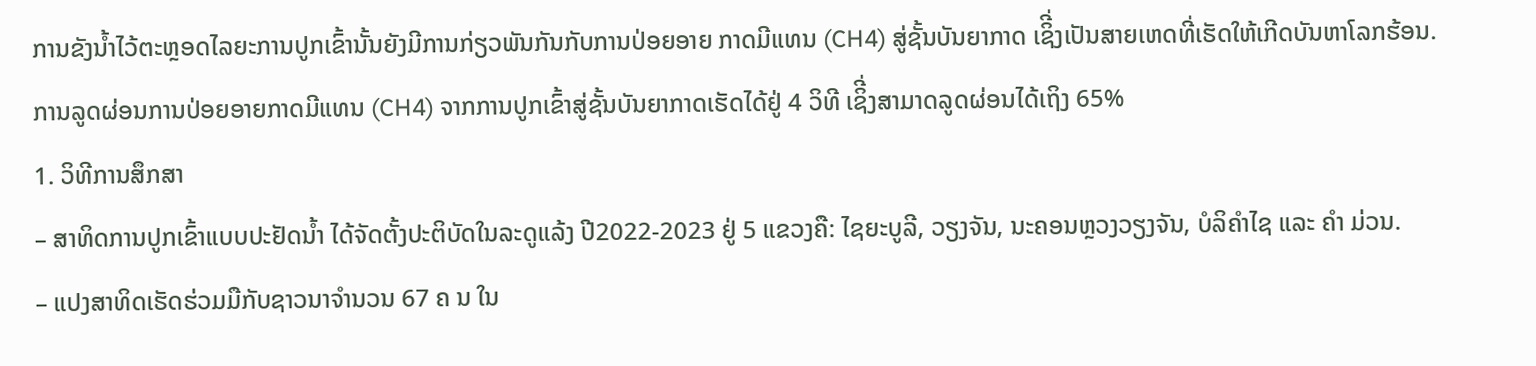ການຂັງນໍ້າໄວ້ຕະຫຼອດໄລຍະການປູກເຂົ້ານັ້ນຍັງມີການກ່ຽວພັນກັນກັບການປ່ອຍອາຍ ກາດມີແທນ (CH4) ສູ່ຊັ້ນບັນຍາກາດ ເຊິີ່ງເປັນສາຍເຫດທີ່ເຮັດໃຫ້ເກີດບັນຫາໂລກຮ້ອນ. ການລູດຜ່ອນການປ່ອຍອາຍກາດມີແທນ (CH4) ຈາກການປູກເຂົ້າສູ່ຊັ້ນບັນຍາກາດເຮັດໄດ້ຢູ່ 4 ວິທີ ເຊິີ່ງສາມາດລູດຜ່ອນໄດ້ເຖິງ 65%
1. ວິທີການສຶກສາ
– ສາທິດການປູກເຂົ້າແບບປະຢັດນໍ້າ ໄດ້ຈັດຕັ້ງປະຕິບັດໃນລະດູແລ້ງ ປີ2022-2023 ຢູ່ 5 ແຂວງຄື: ໄຊຍະບູລີ, ວຽງຈັນ, ນະຄອນຫຼວງວຽງຈັນ, ບໍລິຄໍາໄຊ ແລະ ຄໍາ ມ່ວນ.
– ແປງສາທິດເຮັດຮ່ວມມືກັບຊາວນາຈໍານວນ 67 ຄ ນ ໃນ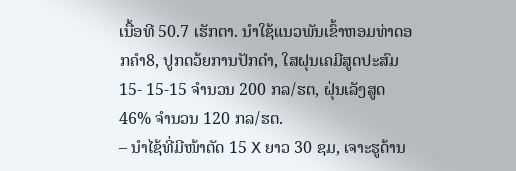ເນື້ອທີ 50.7 ເຮັກຕາ. ນໍາໃຊ້ແນວພັນເຂົ້າຫອມທ່າດອກຄໍາ8, ປູກດວ້ຍການປັກດໍາ, ໃສຝຸນເຄມີສູດປະສົມ 15- 15-15 ຈໍານວນ 200 ກລ/ຮຕ, ຝຸ່ນເລັງສູດ 46% ຈໍານວນ 120 ກລ/ຮຕ.
– ນໍາໄຊ້ທີ່ມີໜ້າຕັດ 15 X ຍາວ 30 ຊມ, ເຈາະຮູດ້ານ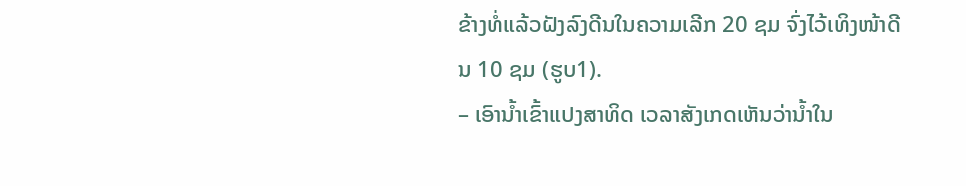ຂ້າງທໍ່ແລ້ວຝັງລົງດີນໃນຄວາມເລີກ 20 ຊມ ຈົ່ງໄວ້ເທິງໜ້າດີນ 10 ຊມ (ຮູບ1).
– ເອົານໍ້າເຂົ້າແປງສາທິດ ເວລາສັງເກດເຫັນວ່ານໍ້າໃນ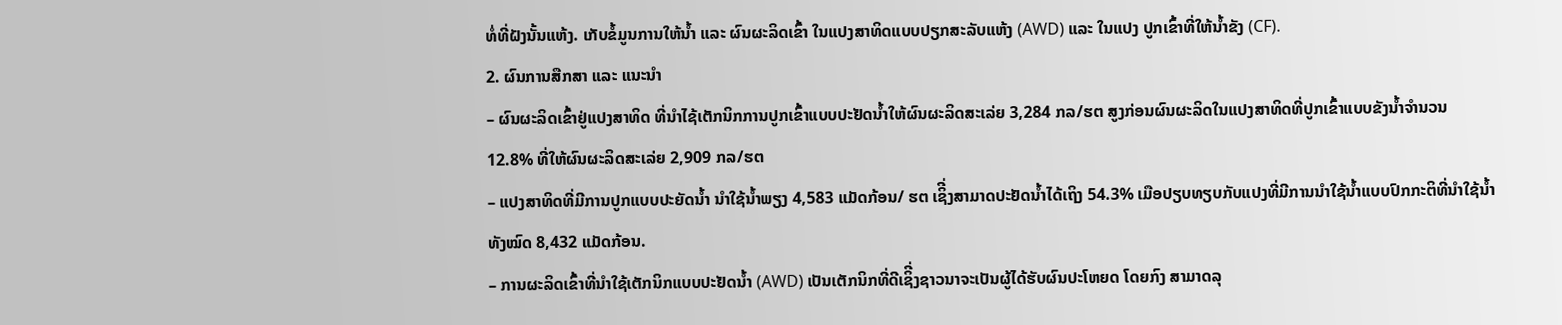ທໍ່ທີ່ຝັງນັ້ນແຫ້ງ. ເກັບຂໍ້ມູນການໃຫ້ນໍ້າ ແລະ ຜົນຜະລິດເຂົ້າ ໃນແປງສາທິດແບບປຽກສະລັບແຫ້ງ (AWD) ແລະ ໃນແປງ ປູກເຂົ້າທີ່ໃຫ້ນໍ້າຂັງ (CF).
2. ຜົນການສືກສາ ແລະ ແນະນໍາ
– ຜົນຜະລິດເຂົ້າຢູ່ແປງສາທິດ ທີ່ນໍາໄຊ້ເຕັກນິກການປູກເຂົ້າແບບປະຢັດນໍ້າໃຫ້ຜົນຜະລິດສະເລ່ຍ 3,284 ກລ/ຮຕ ສູງກ່ອນຜົນຜະລິດໃນແປງສາທິດທີ່ປູກເຂົ້າແບບຂັງນໍ້າຈໍານວນ 12.8% ທີ່ໃຫ້ຜົນຜະລິດສະເລ່ຍ 2,909 ກລ/ຮຕ
– ແປງສາທິດທີ່ມີການປູກແບບປະຍັດນໍ້າ ນໍາໃຊ້ນໍ້າພຽງ 4,583 ແມັດກ້ອນ/ ຮຕ ເຊິີ່ງສາມາດປະຢັດນໍ້າໄດ້ເຖິງ 54.3% ເມືອປຽບທຽບກັບແປງທີ່ມີການນໍາໃຊ້ນໍ້າແບບປົກກະຕິທີ່ນໍາໃຊ້ນໍ້າທັງໝົດ 8,432 ແມັດກ້ອນ.
– ການຜະລິດເຂົ້າທີ່ນໍາໃຊ້ເຕັກນິກແບບປະຢັດນໍ້າ (AWD) ເປັນເຕັກນິກທີ່ດີເຊິີ່ງຊາວນາຈະເປັນຜູ້ໄດ້ຮັບຜົນປະໂຫຍດ ໂດຍກົງ ສາມາດລຸ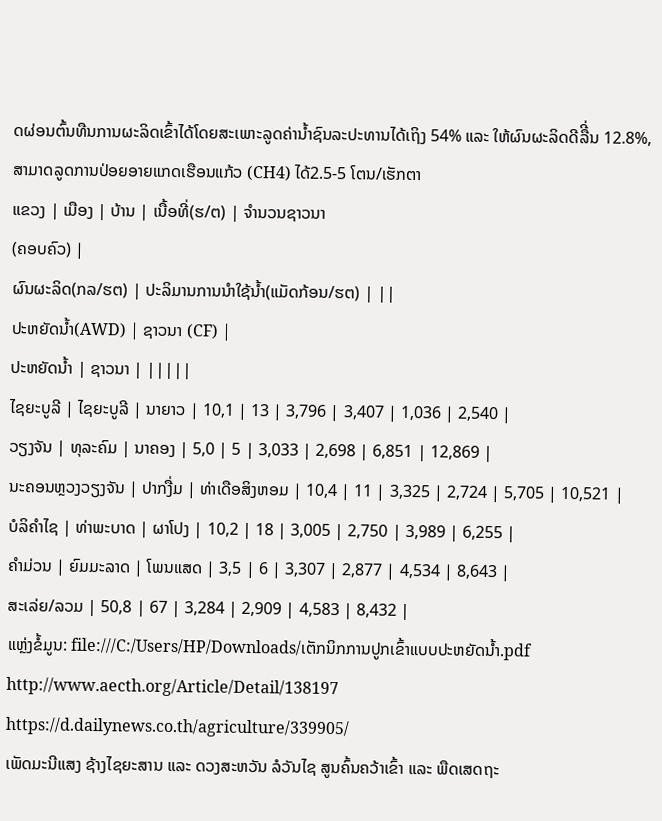ດຜ່ອນຕົ້ນທືນການຜະລິດເຂົ້າໄດ້ໂດຍສະເພາະລູດຄ່ານໍ້າຊົນລະປະທານໄດ້ເຖິງ 54% ແລະ ໃຫ້ຜົນຜະລິດດີລືີ່ນ 12.8%, ສາມາດລູດການປ່ອຍອາຍແກດເຮືອນແກ້ວ (CH4) ໄດ້2.5-5 ໂຕນ/ເຮັກຕາ
ແຂວງ | ເມືອງ | ບ້ານ | ເນື້ອທີ່(ຮ/ຕ) | ຈຳນວນຊາວນາ
(ຄອບຄົວ) |
ຜົນຜະລິດ(ກລ/ຮຕ) | ປະລິມານການນຳໃຊ້ນໍ້າ(ແມັດກ້ອນ/ຮຕ) | ||
ປະຫຍັດນໍ້າ(AWD) | ຊາວນາ (CF) |
ປະຫຍັດນໍ້າ | ຊາວນາ | |||||
ໄຊຍະບູລີ | ໄຊຍະບູລີ | ນາຍາວ | 10,1 | 13 | 3,796 | 3,407 | 1,036 | 2,540 |
ວຽງຈັນ | ທຸລະຄົມ | ນາຄອງ | 5,0 | 5 | 3,033 | 2,698 | 6,851 | 12,869 |
ນະຄອນຫຼວງວຽງຈັນ | ປາກງື່ມ | ທ່າເດືອສິງຫອມ | 10,4 | 11 | 3,325 | 2,724 | 5,705 | 10,521 |
ບໍລິຄຳໄຊ | ທ່າພະບາດ | ຜາໂປງ | 10,2 | 18 | 3,005 | 2,750 | 3,989 | 6,255 |
ຄຳມ່ວນ | ຍົມມະລາດ | ໂພນແສດ | 3,5 | 6 | 3,307 | 2,877 | 4,534 | 8,643 |
ສະເລ່ຍ/ລວມ | 50,8 | 67 | 3,284 | 2,909 | 4,583 | 8,432 |
ແຫຼ່ງຂໍ້ມູນ: file:///C:/Users/HP/Downloads/ເຕັກນິກການປູກເຂົ້າແບບປະຫຍັດນ້ຳ.pdf
http://www.aecth.org/Article/Detail/138197
https://d.dailynews.co.th/agriculture/339905/
ເພັດມະນີແສງ ຊ້າງໄຊຍະສານ ແລະ ດວງສະຫວັນ ລໍວັນໄຊ ສູນຄົ້ນຄວ້າເຂົ້າ ແລະ ພືດເສດຖະ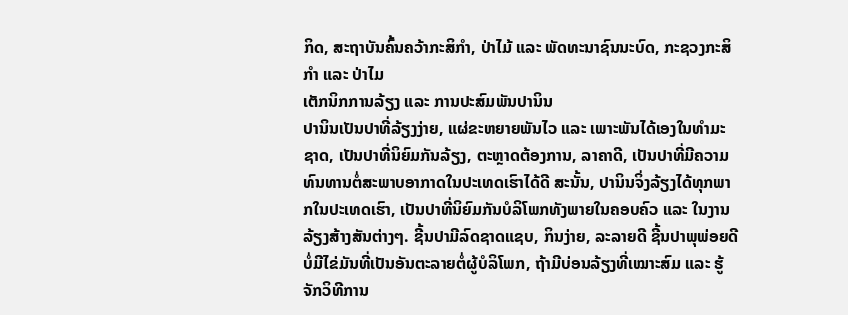ກິດ, ສະຖາບັນຄົ້ນຄວ້າກະສິກໍາ, ປ່າໄມ້ ແລະ ພັດທະນາຊົນນະບົດ, ກະຊວງກະສິກໍາ ແລະ ປ່າໄມ
ເຕັກນິກການລ້ຽງ ແລະ ການປະສົມພັນປານິນ
ປານິນເປັນປາທີ່ລ້ຽງງ່າຍ, ແຜ່ຂະຫຍາຍພັນໄວ ແລະ ເພາະພັນໄດ້ເອງໃນທຳມະຊາດ, ເປັນປາທີ່ນິຍົມກັນລ້ຽງ, ຕະຫຼາດຕ້ອງການ, ລາຄາດີ, ເປັນປາທີ່ມີຄວາມທົນທານຕໍ່ສະພາບອາກາດໃນປະເທດເຮົາໄດ້ດີ ສະນັ້ນ, ປານິນຈິ່ງລ້ຽງໄດ້ທຸກພາກໃນປະເທດເຮົາ, ເປັນປາທີ່ນິຍົມກັນບໍລິໂພກທັງພາຍໃນຄອບຄົວ ແລະ ໃນງານລ້ຽງສ້າງສັນຕ່າງໆ. ຊີ້ນປາມີລົດຊາດແຊບ, ກິນງ່າຍ, ລະລາຍດີ ຊີ້ນປາພຸພ່ອຍດີບໍ່ມີໄຂ່ມັນທີ່ເປັນອັນຕະລາຍຕໍ່ຜູ້ບໍລິໂພກ, ຖ້າມີບ່ອນລ້ຽງທີ່ເໝາະສົມ ແລະ ຮູ້ຈັກວິທີການ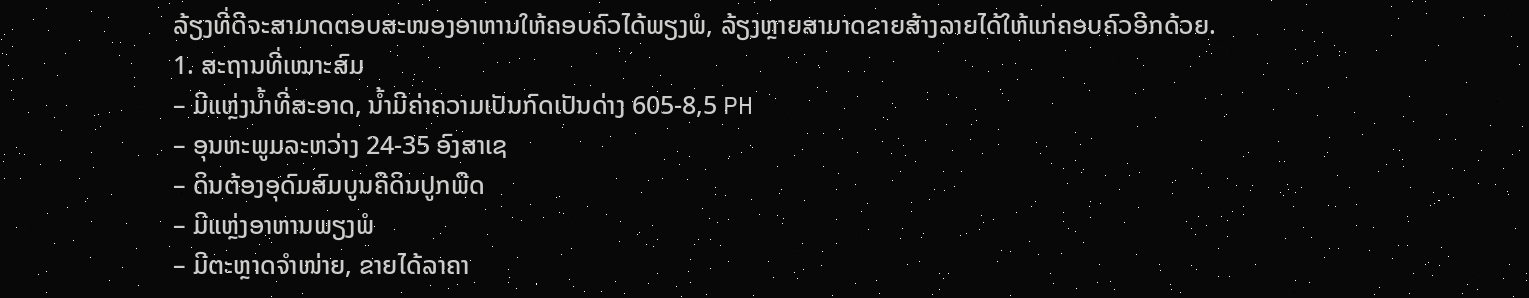ລ້ຽງທີ່ດີຈະສາມາດຕອບສະໜອງອາຫານໃຫ້ຄອບຄົວໄດ້ພຽງພໍ, ລ້ຽງຫຼາຍສາມາດຂາຍສ້າງລາຍໄດ້ໃຫ້ແກ່ຄອບຄົວອີກດ້ວຍ.
1. ສະຖານທີ່ເໝາະສົມ
– ມີແຫຼ່ງນໍ້າທີ່ສະອາດ, ນໍ້າມີຄ່າຄວາມເປັນກົດເປັນດ່າງ 605-8,5 PH
– ອຸນຫະພູມລະຫວ່າງ 24-35 ອົງສາເຊ
– ດິນຕ້ອງອຸດົມສົມບູນຄືດິນປູກພືດ
– ມີແຫຼ່ງອາຫານພຽງພໍ
– ມີຕະຫຼາດຈຳໜ່າຍ, ຂາຍໄດ້ລາຄາ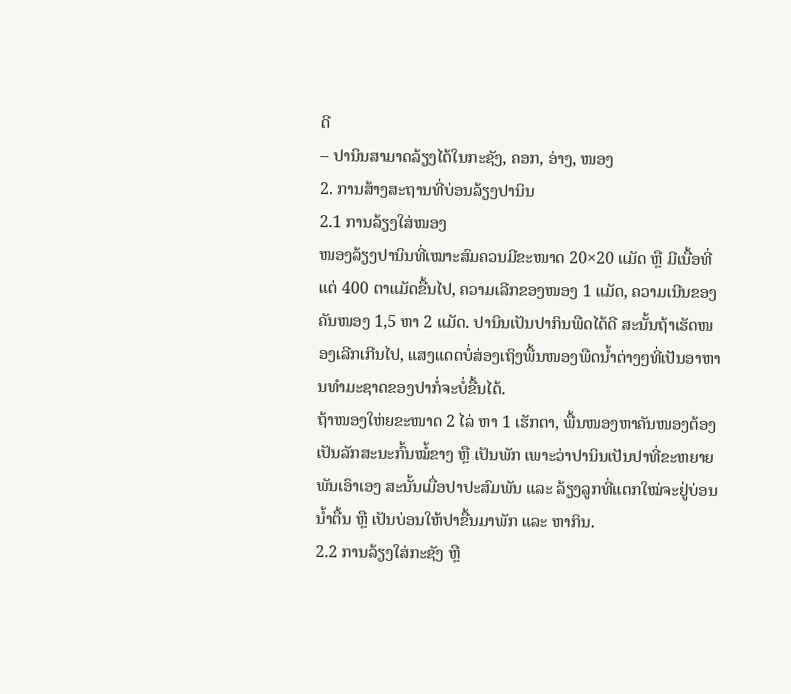ດີ
– ປານິນສາມາດລ້ຽງໄດ້ໃນກະຊັງ, ຄອກ, ອ່າງ, ໜອງ
2. ການສ້າງສະຖານທີ່ບ່ອນລ້ຽງປານິນ
2.1 ການລ້ຽງໃສ່ໜອງ
ໜອງລ້ຽງປານິນທີ່ເໝາະສົມຄວນມີຂະໜາດ 20×20 ແມັດ ຫຼື ມີເນື້ອທີ່ແຕ່ 400 ຕາແມັດຂື້ນໄປ, ຄວາມເລີກຂອງໜອງ 1 ແມັດ, ຄວາມເນີນຂອງຄັນໜອງ 1,5 ຫາ 2 ແມັດ. ປານິນເປັນປາກິນພືດໄດ້ດີ ສະນັ້ນຖ້າເຮັດໜອງເລີກເກີນໄປ, ແສງແດດບໍ່ສ່ອງເຖິງພື້ນໜອງພືດນໍ້າຕ່າງໆທີ່ເປັນອາຫານທຳມະຊາດຂອງປາກໍ່ຈະບໍ່ຂື້ນໄດ້.
ຖ້າໜອງໃຫ່ຍຂະໜາດ 2 ໄລ່ ຫາ 1 ເຮັກຕາ, ພື້ນໜອງຫາຄັນໜອງຕ້ອງເປັນລັກສະນະກົ້ນໝໍ້ຂາງ ຫຼື ເປັນພັກ ເພາະວ່າປານິນເປັນປາທີ່ຂະຫຍາຍພັນເອົາເອງ ສະນັ້ນເມື່ອປາປະສົມພັນ ແລະ ລ້ຽງລູກທີ່ແຕກໃໝ່ຈະຢູ່ບ່ອນນໍ້າຕື້ນ ຫຼື ເປັນບ່ອນໃຫ້ປາຂື້ນມາພັກ ແລະ ຫາກິນ.
2.2 ການລ້ຽງໃສ່ກະຊັງ ຫຼື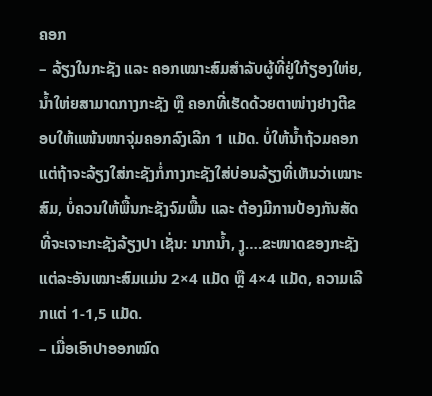ຄອກ
– ລ້ຽງໃນກະຊັງ ແລະ ຄອກເໝາະສົມສຳລັບຜູ້ທີ່ຢູ່ໃກ້ຽອງໃຫ່ຍ, ນໍ້າໃຫ່ຍສາມາດກາງກະຊັງ ຫຼື ຄອກທີ່ເຮັດດ້ວຍຕາໜ່າງຢາງຕີຂອບໃຫ້ແໜ້ນໜາຈຸ່ມຄອກລົງເລີກ 1 ແມັດ. ບໍ່ໃຫ້ນໍ້າຖ້ວມຄອກ ແຕ່ຖ້າຈະລ້ຽງໃສ່ກະຊັງກໍ່ກາງກະຊັງໃສ່ບ່ອນລ້ຽງທີ່ເຫັນວ່າເໝາະສົມ, ບໍ່ຄວນໃຫ້ພື້ນກະຊັງຈົມພື້ນ ແລະ ຕ້ອງມີການປ້ອງກັນສັດທີ່ຈະເຈາະກະຊັງລ້ຽງປາ ເຊັ່ນ: ນາກນໍ້າ, ງູ….ຂະໜາດຂອງກະຊັງແຕ່ລະອັນເໝາະສົມແມ່ນ 2×4 ແມັດ ຫຼື 4×4 ແມັດ, ຄວາມເລີກແຕ່ 1-1,5 ແມັດ.
– ເມື່ອເອົາປາອອກໝົດ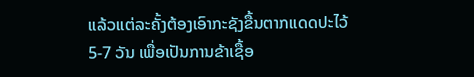ແລ້ວແຕ່ລະຄັ້ງຕ້ອງເອົາກະຊັງຂື້ນຕາກແດດປະໄວ້ 5-7 ວັນ ເພື່ອເປັນການຂ້າເຊື້ອ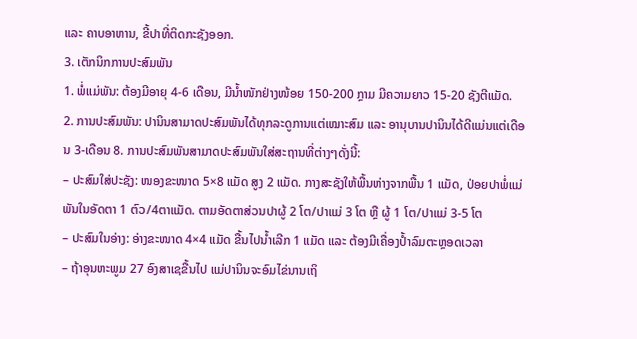ແລະ ຄາບອາຫານ, ຂີ້ປາທີ່ຕິດກະຊັງອອກ.
3. ເຕັກນິກການປະສົມພັນ
1. ພໍ່ແມ່ພັນ: ຕ້ອງມີອາຍຸ 4-6 ເດືອນ, ມີນໍ້າໜັກຢ່າງໜ້ອຍ 150-200 ກຼາມ ມີຄວາມຍາວ 15-20 ຊັງຕີແມັດ.
2. ການປະສົມພັນ: ປານິນສາມາດປະສົມພັນໄດ້ທຸກລະດູການແຕ່ເໝາະສົມ ແລະ ອານຸບານປານິນໄດ້ດີແມ່ນແຕ່ເດືອນ 3-ເດືອນ 8. ການປະສົມພັນສາມາດປະສົມພັນໃສ່ສະຖານທີ່ຕ່າງໆດັ່ງນີ້:
– ປະສົມໃສ່ປະຊັງ: ໜອງຂະໜາດ 5×8 ແມັດ ສູງ 2 ແມັດ. ກາງສະຊັງໃຫ້ພື້ນຫ່າງຈາກພື້ນ 1 ແມັດ, ປ່ອຍປາພໍ່ແມ່ພັນໃນອັດຕາ 1 ຕົວ/4ຕາແມັດ. ຕາມອັດຕາສ່ວນປາຜູ້ 2 ໂຕ/ປາແມ່ 3 ໂຕ ຫຼື ຜູ້ 1 ໂຕ/ປາແມ່ 3-5 ໂຕ
– ປະສົມໃນອ່າງ: ອ່າງຂະໜາດ 4×4 ແມັດ ຂື້ນໄປນໍ້າເລີກ 1 ແມັດ ແລະ ຕ້ອງມີເຄື່ອງປໍ້າລົມຕະຫຼອດເວລາ
– ຖ້າອຸນຫະພູມ 27 ອົງສາເຊຂື້ນໄປ ແມ່ປານິນຈະອົມໄຂ່ນານເຖິ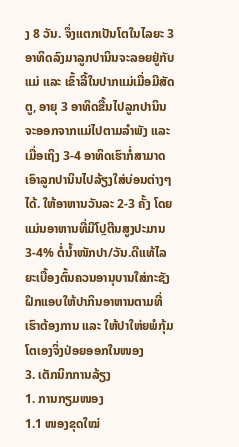ງ 8 ວັນ. ຈຶ່ງແຕກເປັນໂຕໃນໄລຍະ 3 ອາທິດລົງມາລູກປານິນຈະລອຍຢູ່ກັບແມ່ ແລະ ເຂົ້າລີ້ໃນປາກແມ່ເມື່ອມີສັດຕູ, ອາຍຸ 3 ອາທິດຂື້ນໄປລູກປານິນຈະອອກຈາກແມ່ໄປຕາມລຳພັງ ແລະ ເມື່ອເຖິງ 3-4 ອາທິດເຮົາກໍ່ສາມາດເອົາລູກປານິນໄປລ້ຽງໃສ່ບ່ອນຕ່າງໆໄດ້. ໃຫ້ອາຫານວັນລະ 2-3 ຄັ້ງ ໂດຍແມ່ນອາຫານທີ່ມີໂປຼຕີນສູງປະມານ 3-4% ຕໍ່ນໍ້າໜັກປາ/ວັນ.ດີແທ້ໄລຍະເບື້ອງຕົ້ນຄວນອານຸບານໃສ່ກະຊັງຝຶກແອບໃຫ້ປາກິນອາຫານຕາມທີ່ເຮົາຕ້ອງການ ແລະ ໃຫ້ປາໃຫ່ຍພໍກຸ້ມໂຕເອງຈິ່ງປ່ອຍອອກໃນໜອງ
3. ເຕັກນິກການລ້ຽງ
1. ການກຽມໜອງ
1.1 ໜອງຂຸດໃໝ່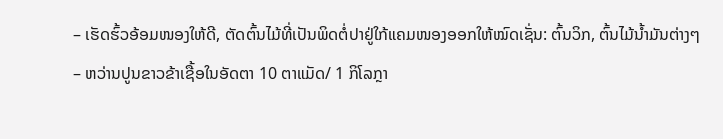– ເຮັດຮົ້ວອ້ອມໜອງໃຫ້ດີ, ຕັດຕົ້ນໄມ້ທີ່ເປັນພິດຕໍ່ປາຢູ່ໃກ້ແຄມໜອງອອກໃຫ້ໝົດເຊັ່ນ: ຕົ້ນວິກ, ຕົ້ນໄມ້ນໍ້າມັນຕ່າງໆ
– ຫວ່ານປູນຂາວຂ້າເຊື້ອໃນອັດຕາ 10 ຕາແມັດ/ 1 ກິໂລກຼາ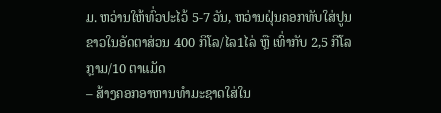ມ. ຫວ່ານໃຫ້ທົ່ວປະໄວ້ 5-7 ວັນ, ຫວ່ານຝຸ່ນຄອກທັບໃສ່ປູນຂາວໃນອັດຕາສ່ວນ 400 ກິໂລ/ໄລ1ໄລ່ ຫຼື ເທົ່າກັບ 2,5 ກີໂລກຼາມ/10 ຕາແມັດ
– ສ້າງຄອກອາຫານທຳມະຊາດໃສ່ໃນ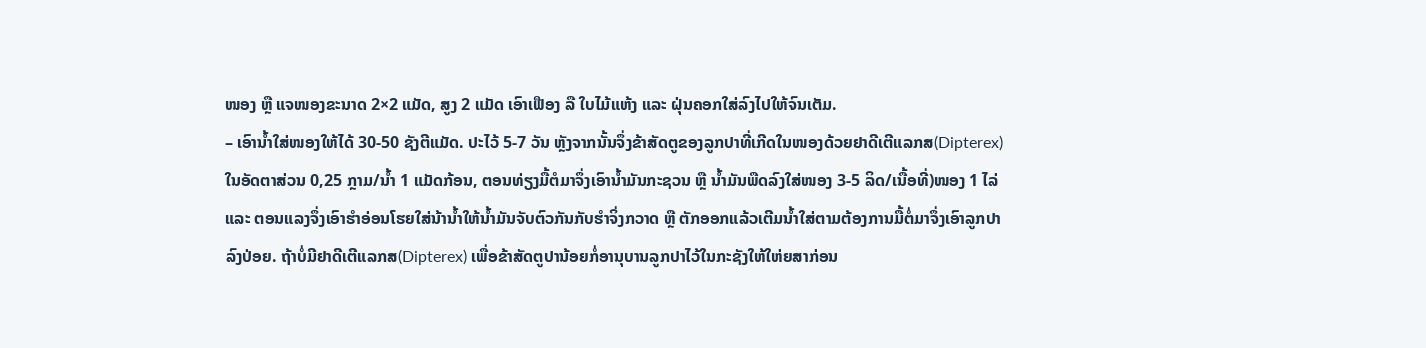ໜອງ ຫຼື ແຈໜອງຂະນາດ 2×2 ແມັດ, ສູງ 2 ແມັດ ເອົາເຟືອງ ລື ໃບໄມ້ແຫ້ງ ແລະ ຝຸ່ນຄອກໃສ່ລົງໄປໃຫ້ຈົນເຕັມ.
– ເອົານໍ້າໃສ່ໜອງໃຫ້ໄດ້ 30-50 ຊັງຕີແມັດ. ປະໄວ້ 5-7 ວັນ ຫຼັງຈາກນັ້ນຈຶ່ງຂ້າສັດຕູຂອງລູກປາທີ່ເກີດໃນໜອງດ້ວຍຢາດີເຕີແລກສ(Dipterex) ໃນອັດຕາສ່ວນ 0,25 ກຼາມ/ນໍ້າ 1 ແມັດກ້ອນ, ຕອນທ່ຽງມື້ຕໍມາຈຶ່ງເອົານໍ້າມັນກະຊວນ ຫຼື ນໍ້າມັນພືດລົງໃສ່ໜອງ 3-5 ລິດ/ເນື້ອທີ່)ໜອງ 1 ໄລ່ ແລະ ຕອນແລງຈຶ່ງເອົາຮໍາອ່ອນໂຮຍໃສ່ນ້ານໍ້າໃຫ້ນໍ້າມັນຈັບຕົວກັນກັບຮໍາຈິ່ງກວາດ ຫຼື ຕັກອອກແລ້ວເຕີມນໍ້າໃສ່ຕາມຕ້ອງການມື້ຕໍ່ມາຈຶ່ງເອົາລູກປາລົງປ່ອຍ. ຖ້າບໍ່ມີຢາດີເຕີແລກສ(Dipterex) ເພື່ອຂ້າສັດຕູປານ້ອຍກໍ່ອານຸບານລູກປາໄວ້ໃນກະຊັງໃຫ້ໃຫ່ຍສາກ່ອນ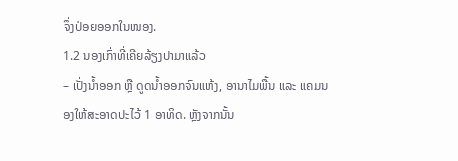ຈຶ່ງປ່ອຍອອກໃນໜອງ.
1.2 ນອງເກົ່າທີ່ເຄີຍລ້ຽງປາມາແລ້ວ
– ເປັ່ງນໍ້າອອກ ຫຼື ດູດນໍ້າອອກຈົນແຫ້ງ, ອານາໄມພື້ນ ແລະ ແຄມນອງໃຫ້ສະອາດປະໄວ້ 1 ອາທິດ. ຫຼັງຈາກນັ້ນ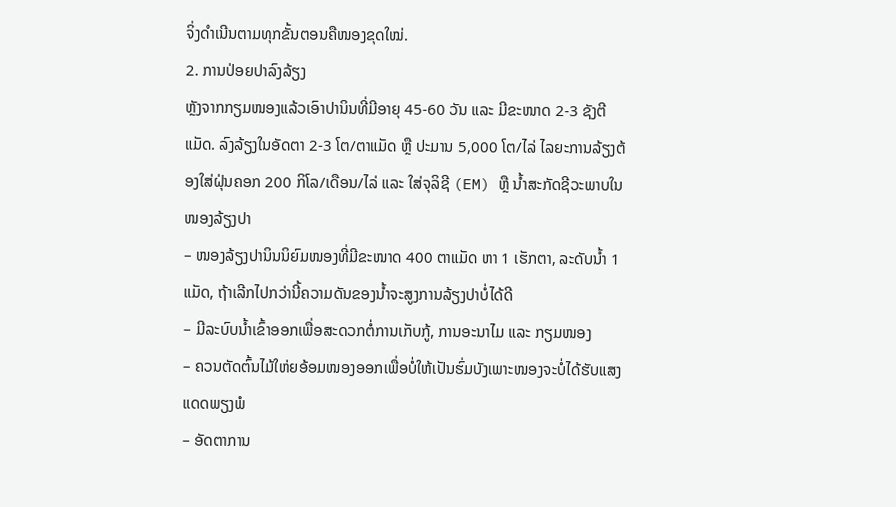ຈິ່ງດຳເນີນຕາມທຸກຂັ້ນຕອນຄືໜອງຂຸດໃໝ່.
2. ການປ່ອຍປາລົງລ້ຽງ
ຫຼັງຈາກກຽມໜອງແລ້ວເອົາປານິນທີ່ມີອາຍຸ 45-60 ວັນ ແລະ ມີຂະໜາດ 2-3 ຊັງຕີແມັດ. ລົງລ້ຽງໃນອັດຕາ 2-3 ໂຕ/ຕາແມັດ ຫຼື ປະມານ 5,000 ໂຕ/ໄລ່ ໄລຍະການລ້ຽງຕ້ອງໃສ່ຝຸ່ນຄອກ 200 ກິໂລ/ເດືອນ/ໄລ່ ແລະ ໃສ່ຈຸລິຊີ (EM) ຫຼື ນໍ້າສະກັດຊີວະພາບໃນໜອງລ້ຽງປາ
– ໜອງລ້ຽງປານິນນິຍົມໜອງທີ່ມີຂະໜາດ 400 ຕາແມັດ ຫາ 1 ເຮັກຕາ, ລະດັບນໍ້າ 1 ແມັດ, ຖ້າເລີກໄປກວ່ານີ້ຄວາມດັນຂອງນໍ້າຈະສູງການລ້ຽງປາບໍ່ໄດ້ດີ
– ມີລະບົບນໍ້າເຂົ້າອອກເພື່ອສະດວກຕໍ່ການເກັບກູ້, ການອະນາໄມ ແລະ ກຽມໜອງ
– ຄວນຕັດຕົ້ນໄມ້ໃຫ່ຍອ້ອມໜອງອອກເພື່ອບໍ່ໃຫ້ເປັນຮົ່ມບັງເພາະໜອງຈະບໍ່ໄດ້ຮັບແສງແດດພຽງພໍ
– ອັດຕາການ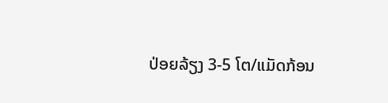ປ່ອຍລ້ຽງ 3-5 ໂຕ/ແມັດກ້ອນ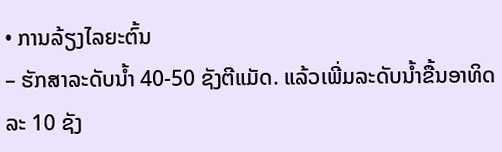• ການລ້ຽງໄລຍະຕົ້ນ
– ຮັກສາລະດັບນໍ້າ 40-50 ຊັງຕີແມັດ. ແລ້ວເພີ່ມລະດັບນໍ້າຂື້ນອາທິດລະ 10 ຊັງ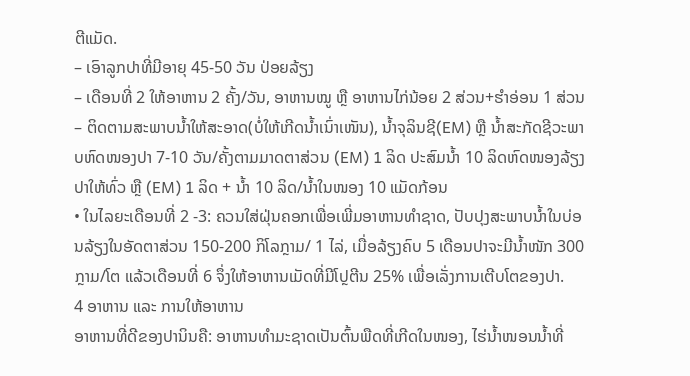ຕີແມັດ.
– ເອົາລູກປາທີ່ມີອາຍຸ 45-50 ວັນ ປ່ອຍລ້ຽງ
– ເດືອນທີ່ 2 ໃຫ້ອາຫານ 2 ຄັ້ງ/ວັນ, ອາຫານໝູ ຫຼື ອາຫານໄກ່ນ້ອຍ 2 ສ່ວນ+ຮໍາອ່ອນ 1 ສ່ວນ
– ຕິດຕາມສະພາບນໍ້າໃຫ້ສະອາດ(ບໍ່ໃຫ້ເກີດນໍ້າເນົ່າເໜັນ), ນໍ້າຈຸລິນຊີ(EM) ຫຼື ນໍ້າສະກັດຊີວະພາບຫົດໜອງປາ 7-10 ວັນ/ຄັ້ງຕາມມາດຕາສ່ວນ (EM) 1 ລິດ ປະສົມນໍ້າ 10 ລິດຫົດໜອງລ້ຽງປາໃຫ້ທົ່ວ ຫຼື (EM) 1 ລິດ + ນໍ້າ 10 ລິດ/ນໍ້າໃນໜອງ 10 ແມັດກ້ອນ
• ໃນໄລຍະເດືອນທີ່ 2 -3: ຄວນໃສ່ຝຸ່ນຄອກເພື່ອເພີ່ມອາຫານທຳຊາດ, ປັບປຸງສະພາບນໍ້າໃນບ່ອນລ້ຽງໃນອັດຕາສ່ວນ 150-200 ກິໂລກຼາມ/ 1 ໄລ່, ເມື່ອລ້ຽງຄົບ 5 ເດືອນປາຈະມີນໍ້າໜັກ 300 ກຼາມ/ໂຕ ແລ້ວເດືອນທີ່ 6 ຈຶ່ງໃຫ້ອາຫານເມັດທີ່ມີໂປຼຕີນ 25% ເພື່ອເລັ່ງການເຕີບໂຕຂອງປາ.
4 ອາຫານ ແລະ ການໃຫ້ອາຫານ
ອາຫານທີ່ດີຂອງປານິນຄື: ອາຫານທຳມະຊາດເປັນຕົ້ນພືດທີ່ເກີດໃນໜອງ, ໄຮ່ນໍ້າໜອນນໍ້າທີ່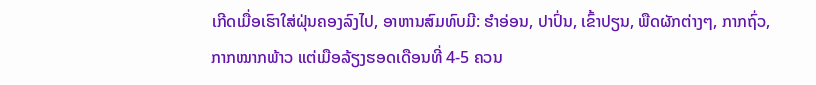ເກີດເມື່ອເຮົາໃສ່ຝຸ່ນຄອງລົງໄປ, ອາຫານສົມທົບມີ: ຮໍາອ່ອນ, ປາປົ່ນ, ເຂົ້າປຽນ, ພືດຜັກຕ່າງໆ, ກາກຖົ່ວ, ກາກໝາກພ້າວ ແຕ່ເມືອລ້ຽງຮອດເດືອນທີ່ 4-5 ຄວນ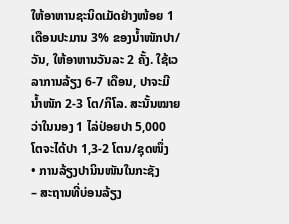ໃຫ້ອາຫານຊະນິດເມັດຢ່າງໜ້ອຍ 1 ເດືອນປະມານ 3% ຂອງນໍ້າໜັກປາ/ວັນ, ໃຫ້ອາຫານວັນລະ 2 ຄັ້ງ. ໃຊ້ເວລາການລ້ຽງ 6-7 ເດືອນ, ປາຈະມີນໍ້າໜັກ 2-3 ໂຕ/ກິໂລ. ສະນັ້ນໝາຍວ່າໃນນອງ 1 ໄລ່ປ່ອຍປາ 5,000 ໂຕຈະໄດ້ປາ 1,3-2 ໂຕນ/ຊຸດໜຶ່ງ
• ການລ້ຽງປານິນໜັນໃນກະຊັງ
– ສະຖານທີ່ບ່ອນລ້ຽງ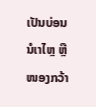ເປັນບ່ອນນໍເາໄຫຼ ຫຼື ໜອງກວ້າ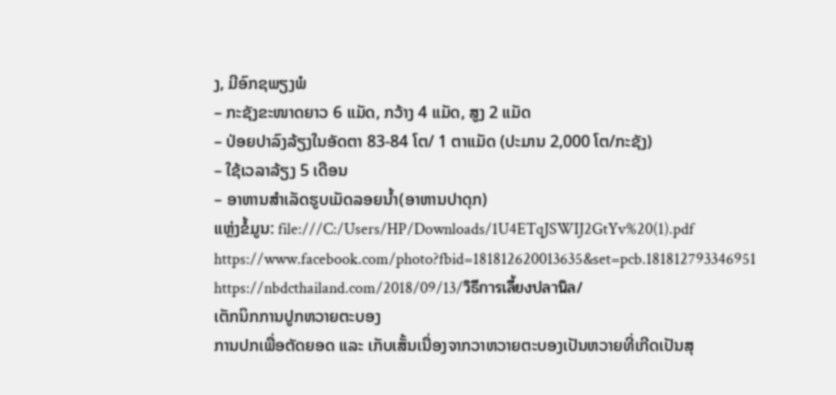ງ, ມີອົກຊພຽງພໍ
– ກະຊັງຂະໜາດຍາວ 6 ແມັດ, ກວ້າງ 4 ແມັດ, ສູງ 2 ແມັດ
– ປ່ອຍປາລົງລ້ຽງໃນອັດຕາ 83-84 ໂຕ/ 1 ຕາແມັດ (ປະມານ 2,000 ໂຕ/ກະຊັງ)
– ໃຊ້ເວລາລ້ຽງ 5 ເດືອນ
– ອາຫານສຳເລັດຮູບເມັດລອຍນໍ້າ(ອາຫານປາດຸກ)
ແຫຼ່ງຂໍ້ມູນ: file:///C:/Users/HP/Downloads/1U4ETqJSWIJ2GtYv%20(1).pdf
https://www.facebook.com/photo?fbid=181812620013635&set=pcb.181812793346951
https://nbdcthailand.com/2018/09/13/วิธีการเลี้ยงปลานิล/
ເຕັກນິກການປູກຫວາຍຕະບອງ
ການປກເພື່ອຕັດຍອດ ແລະ ເກັບເສັ້ນເນື່ອງຈາກວາຫວາຍຕະບອງເປັນຫວາຍທີ່ເກີດເປັນສຸ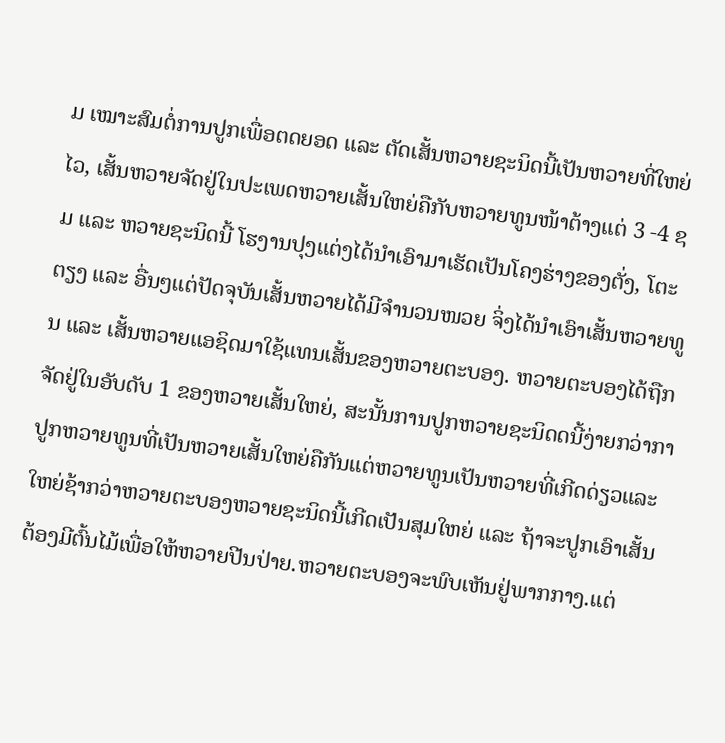ມ ເໝາະສົມຕໍ່ການປູກເພື່ອຕດຍອດ ແລະ ຕັດເສັ້ນຫວາຍຊະນິດນີ້ເປັນຫວາຍທີ່ໃຫຍ່ໄວ, ເສັ້ນຫວາຍຈັດຢູ່ໃນປະເພດຫວາຍເສັ້ນໃຫຍ່ຄືກັບຫວາຍທູນໜ້າຕ້າງແຕ່ 3 -4 ຊມ ແລະ ຫວາຍຊະນິດນີ້ ໂຮງານປຸງແຕ່ງໄດ້ນຳເອົາມາເຮັດເປັນໂຄງຮ່າງຂອງຕັ່ງ, ໂຕະຕຽງ ແລະ ອື່ນໆແຕ່ປັດຈຸບັນເສັ້ນຫວາຍໄດ້ມີຈຳນວນໜວຍ ຈິ່ງໄດ້ນຳເອົາເສັ້ນຫວາຍທູນ ແລະ ເສັ້ນຫວາຍແອຊິດມາໃຊ້ແທນເສັ້ນຂອງຫວາຍຕະບອງ. ຫວາຍຕະບອງໄດ້ຖືກຈັດຢູ່ໃນອັບດັບ 1 ຂອງຫວາຍເສັ້ນໃຫຍ່, ສະນັ້ນການປູກຫວາຍຊະນິດດນີ້ງ່າຍກວ່າກາປູກຫວາຍທູນທີ່ເປັນຫວາຍເສັ້ນໃຫຍ່ຄືກັນແຕ່ຫວາຍທູນເປັນຫວາຍທີ່ເກີດດ່ຽວແລະ ໃຫຍ່ຊ້າກວ່າຫວາຍຕະບອງຫວາຍຊະນິດນີ້ເກີດເປັນສຸມໃຫຍ່ ແລະ ຖ້າຈະປູກເອົາເສັ້ນຕ້ອງມີຕົ້ນໄມ້ເພື່ອໃຫ້ຫວາຍປີນປ່າຍ.ຫວາຍຕະບອງຈະພົບເຫັນຢູ່ພາກກາງ.ແຕ່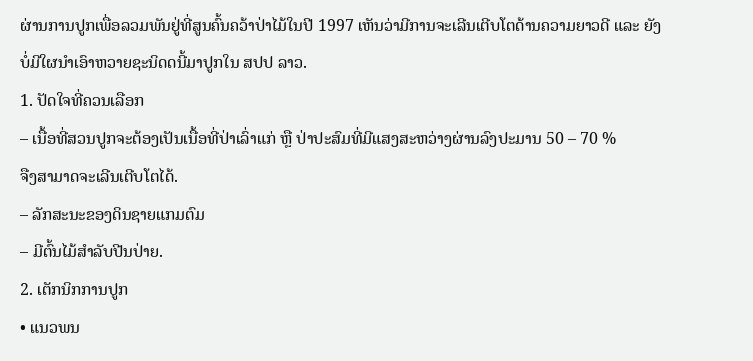ຜ່ານການປູກເພື່ອລວມພັນຢູ່ທີ່ສູນຄົ້ນຄວ້າປ່າໄມ້ໃນປີ 1997 ເຫັນວ່າມີການຈະເລີນເຕີບໂຕດ້ານຄວາມຍາວດີ ແລະ ຍັງບໍ່ມີໃຜນຳເອົາຫວາຍຊະນິດດນີ້ມາປູກໃນ ສປປ ລາວ.
1. ປັດໃຈທີ່ຄວນເລືອກ
– ເນື້ອທີ່ສວນປູກຈະຕ້ອງເປັນເນື້ອທີ່ປ່າເລົ່າແກ່ ຫຼື ປ່າປະສົມທີ່ມີແສງສະຫວ່າງຜ່ານລົງປະມານ 50 – 70 %
ຈືງສາມາດຈະເລີນເຕີບໂຕໄດ້.
– ລັກສະນະຂອງດິນຊາຍແກມຕົມ
– ມີຕົ້ນໄມ້ສຳລັບປີນປ່າຍ.
2. ເຕັກນິກການປູກ
• ແນວພນ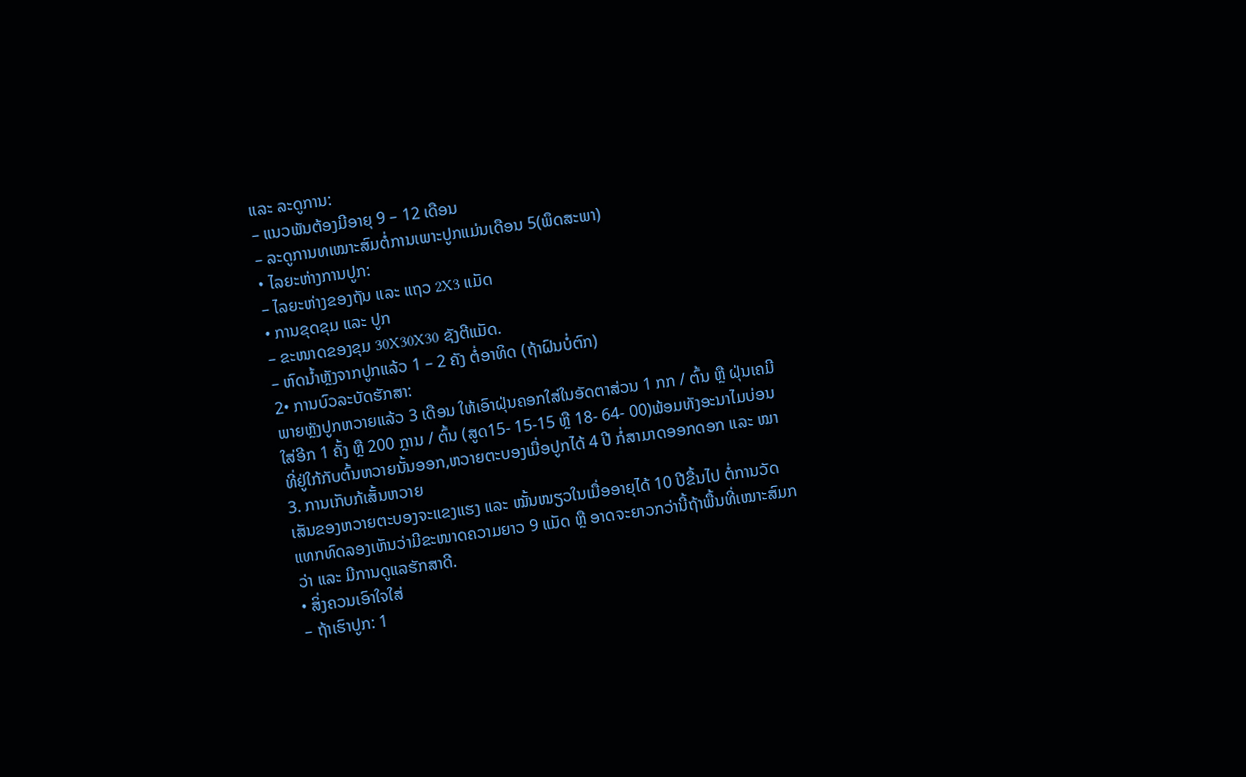ແລະ ລະດູການ:
– ແນວພັນຕ້ອງມີອາຍຸ 9 – 12 ເດືອນ
– ລະດູການທເໝາະສົມຕໍ່ການເພາະປູກແມ່ນເດືອນ 5(ພຶດສະພາ)
• ໄລຍະຫ່າງການປູກ:
– ໄລຍະຫ່າງຂອງຖັນ ແລະ ແຖວ 2X3 ແມັດ
• ການຂຸດຂຸມ ແລະ ປູກ
– ຂະໜາດຂອງຂຸມ 30X30X30 ຊັງຕີແມັດ.
– ຫົດນໍ້າຫຼັງຈາກປູກແລ້ວ 1 – 2 ຄັງ ຕໍ່ອາທິດ (ຖ້າຝົນບໍ່ຕົກ)
2• ການບົວລະບັດຮັກສາ:
ພາຍຫຼັງປູກຫວາຍແລ້ວ 3 ເດືອນ ໃຫ້ເອົາຝຸ່ນຄອກໃສ່ໃນອັດຕາສ່ວນ 1 ກກ / ຕົ້ນ ຫຼື ຝຸ່ນເຄມີໃສ່ອີກ 1 ຄັ້ງ ຫຼື 200 ກຼານ / ຕົ້ນ (ສູດ15- 15-15 ຫຼື 18- 64- 00)ພ້ອມທັງອະນາໄມບ່ອນທີ່ຢູ່ໃກ້ກັບຕົ້ນຫວາຍນັ້ນອອກ,ຫວາຍຕະບອງເມື່ອປູກໄດ້ 4 ປີ ກໍ່ສາມາດອອກດອກ ແລະ ໝາ
3. ການເກັບກ້ເສັ້ນຫວາຍ
ເສັນຂອງຫວາຍຕະບອງຈະແຂງແຮງ ແລະ ໝັ້ນໜຽວໃນເມື່ອອາຍຸໄດ້ 10 ປີຂື້ນໄປ ຕໍ່ການວັດແທກທົດລອງເຫັນວ່າມີຂະໜາດຄວາມຍາວ 9 ແມັດ ຫຼື ອາດຈະຍາວກວ່ານີ້ຖ້າພື້ນທີ່ເໝາະສົມກວ່າ ແລະ ມີການດູແລຮັກສາດີ.
• ສິ່ງຄວນເອົາໃຈໃສ່
– ຖ້າເຮົາປູກ: 1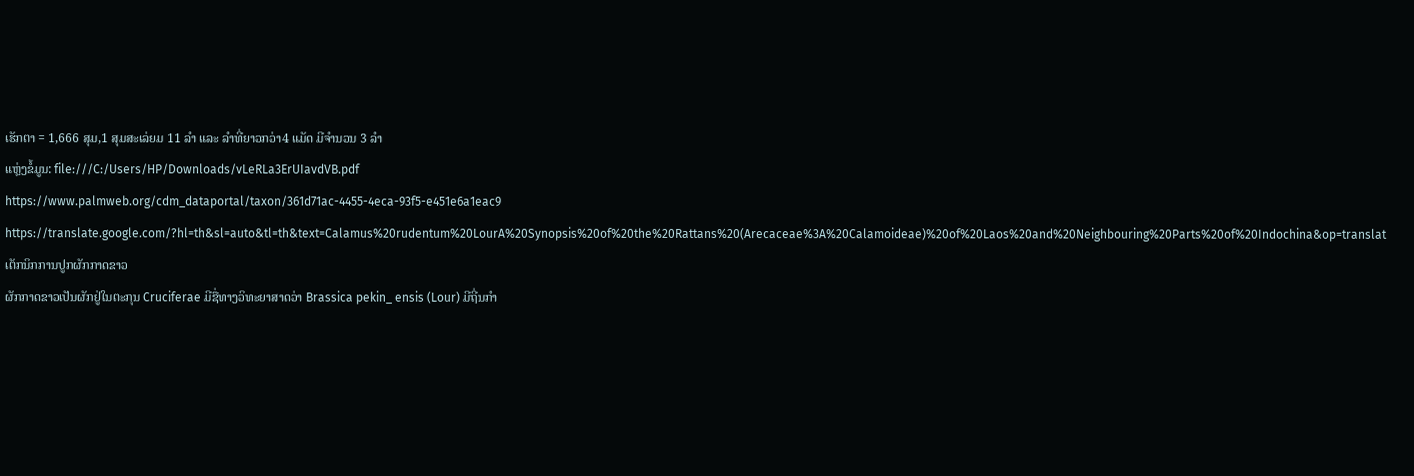ເຮັກຕາ = 1,666 ສຸມ,1 ສຸມສະເລ່ຍມ 11 ລໍາ ແລະ ລໍາທີ່ຍາວກວ່າ4 ແມັດ ມີຈໍານວນ 3 ລໍາ
ແຫຼ່ງຂໍ້ມູນ: file:///C:/Users/HP/Downloads/vLeRLa3ErUIavdVB.pdf
https://www.palmweb.org/cdm_dataportal/taxon/361d71ac-4455-4eca-93f5-e451e6a1eac9
https://translate.google.com/?hl=th&sl=auto&tl=th&text=Calamus%20rudentum%20LourA%20Synopsis%20of%20the%20Rattans%20(Arecaceae%3A%20Calamoideae)%20of%20Laos%20and%20Neighbouring%20Parts%20of%20Indochina&op=translat
ເຕັກນິກການປູກຜັກກາດຂາວ
ຜັກກາດຂາວເປັນຜັກຢູ່ໃນຕະກຸນ Cruciferae ມີຊື່ທາງວິທະຍາສາດວ່າ Brassica pekin_ ensis (Lour) ມີຖີ່ນກຳ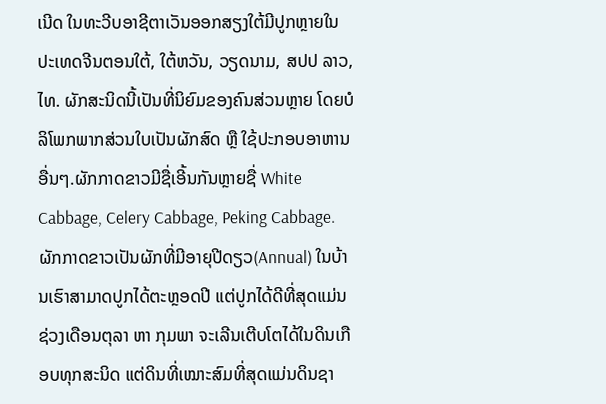ເນີດ ໃນທະວີບອາຊີຕາເວັນອອກສຽງໃຕ້ມີປູກຫຼາຍໃນ ປະເທດຈີນຕອນໃຕ້, ໃຕ້ຫວັນ, ວຽດນາມ, ສປປ ລາວ, ໄທ. ຜັກສະນິດນີ້ເປັນທີ່ນິຍົມຂອງຄົນສ່ວນຫຼາຍ ໂດຍບໍລິໂພກພາກສ່ວນໃບເປັນຜັກສົດ ຫຼື ໃຊ້ປະກອບອາຫານອື່ນໆ.ຜັກກາດຂາວມີຊື່ເອີ້ນກັນຫຼາຍຊື່ White Cabbage, Celery Cabbage, Peking Cabbage. ຜັກກາດຂາວເປັນຜັກທີ່ມີອາຍຸປີດຽວ(Annual) ໃນບ້ານເຮົາສາມາດປູກໄດ້ຕະຫຼອດປີ ແຕ່ປູກໄດ້ດີທີ່ສຸດແມ່ນຊ່ວງເດືອນຕຸລາ ຫາ ກຸມພາ ຈະເລີນເຕີບໂຕໄດ້ໃນດິນເກືອບທຸກສະນິດ ແຕ່ດິນທີ່ເໝາະສົມທີ່ສຸດແມ່ນດິນຊາ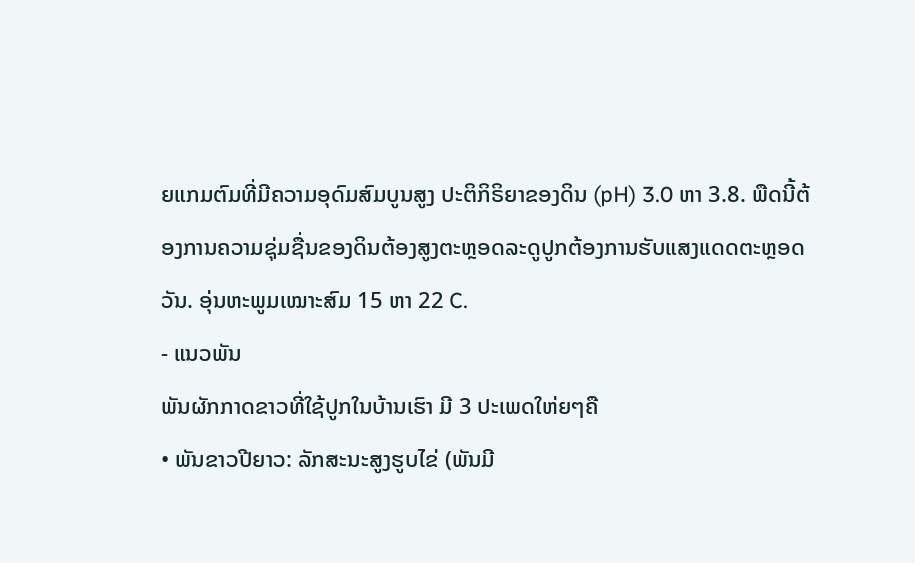ຍແກມຕົມທີ່ມີຄວາມອຸດົມສົມບູນສູງ ປະຕິກິຣິຍາຂອງດິນ (pH) 3.0 ຫາ 3.8. ພືດນີ້ຕ້ອງການຄວາມຊຸ່ມຊື່ນຂອງດິນຕ້ອງສູງຕະຫຼອດລະດູປູກຕ້ອງການຮັບແສງແດດຕະຫຼອດວັນ. ອຸ່ນຫະພູມເໝາະສົມ 15 ຫາ 22 C.
- ແນວພັນ
ພັນຜັກກາດຂາວທີ່ໃຊ້ປູກໃນບ້ານເຮົາ ມີ 3 ປະເພດໃຫ່ຍໆຄື
• ພັນຂາວປີຍາວ: ລັກສະນະສູງຮູບໄຂ່ (ພັນມີ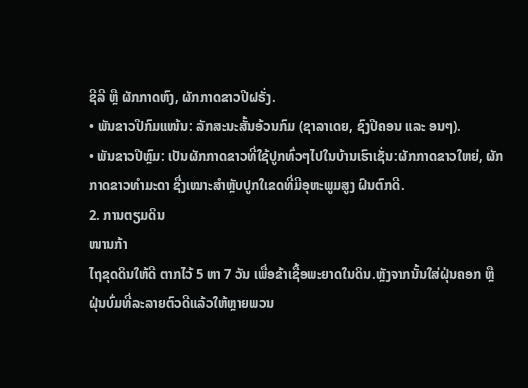ຊີລີ ຫຼື ຜັກກາດຫົງ, ຜັກກາດຂາວປີຝຣັ່ງ.
• ພັນຂາວປີກົມແໜ້ນ: ລັກສະນະສັ້ນອ້ວນກົມ (ຊາລາເດຍ, ຊົງປີຄອນ ແລະ ອນໆ).
• ພັນຂາວປີຫຼົມ: ເປັນຜັກກາດຂາວທີ່ໃຊ້ປູກທົ່ວໆໄປໃນບ້ານເຮົາເຊັ່ນ:ຜັກກາດຂາວໃຫຍ່, ຜັກກາດຂາວທຳມະດາ ຊື່ງເໝາະສຳຫຼັບປູກໃເຂດທີ່ມີອຸຫະພູມສູງ ຝົນຕົກດີ.
2. ການຕຽມດິນ
ໜານກ້າ
ໄຖຂຸດດິນໃຫ້ດີ ຕາກໄວ້ 5 ຫາ 7 ວັນ ເພື່ອຂ້າເຊື້ອພະຍາດໃນດິນ.ຫຼັງຈາກນັ້ນໃສ່ຝຸ່ນຄອກ ຫຼື ຝຸ່ນບົ່ມທີ່ລະລາຍຕົວດີແລ້ວໃຫ້ຫຼາຍພວນ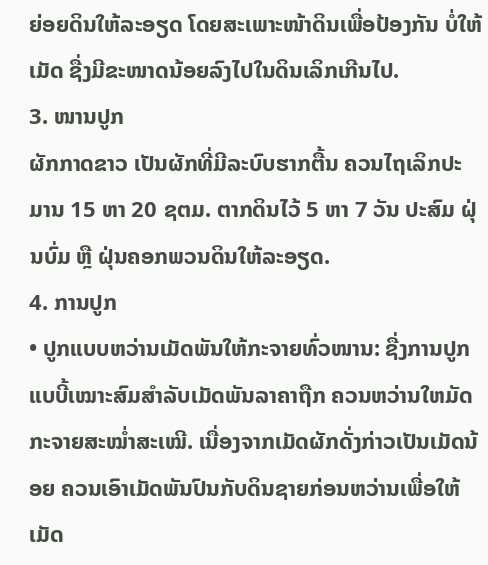ຍ່ອຍດິນໃຫ້ລະອຽດ ໂດຍສະເພາະໜ້າດິນເພື່ອປ້ອງກັນ ບໍ່ໃຫ້ເມັດ ຊື່ງມີຂະໜາດນ້ອຍລົງໄປໃນດິນເລິກເກີນໄປ.
3. ໜານປູກ
ຜັກກາດຂາວ ເປັນຜັກທີ່ມີລະບົບຮາກຕື້ນ ຄວນໄຖເລິກປະມານ 15 ຫາ 20 ຊຕມ. ຕາກດິນໄວ້ 5 ຫາ 7 ວັນ ປະສົມ ຝຸ່ນບົ່ມ ຫຼື ຝຸ່ນຄອກພວນດິນໃຫ້ລະອຽດ.
4. ການປູກ
• ປູກແບບຫວ່ານເມັດພັນໃຫ້ກະຈາຍທົ່ວໜານ: ຊື່ງການປູກແບບີ້ເໝາະສົມສຳລັບເມັດພັນລາຄາຖືກ ຄວນຫວ່ານໃຫມັດກະຈາຍສະໝ່ຳສະເໝີ. ເນື່ອງຈາກເມັດຜັກດັ່ງກ່າວເປັນເມັດນ້ອຍ ຄວນເອົາເມັດພັນປົນກັບດິນຊາຍກ່ອນຫວ່ານເພື່ອໃຫ້ເມັດ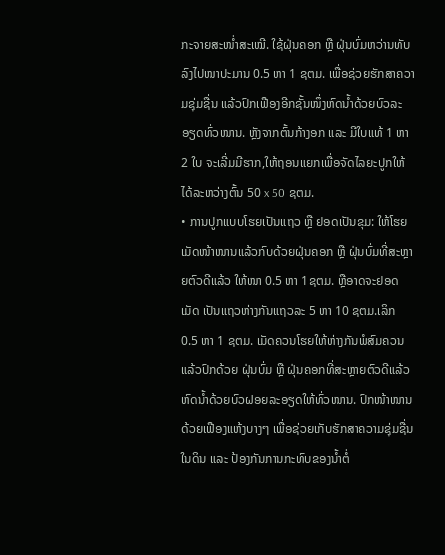ກະຈາຍສະໜ່ຳສະເໝີ. ໃຊ້ຝຸ່ນຄອກ ຫຼື ຝຸ່ນບົ່ມຫວ່ານທັບລົງໄປໜາປະມານ 0.5 ຫາ 1 ຊຕມ. ເພື່ອຊ່ວຍຮັກສາຄວາມຊຸ່ມຊື່ນ ແລ້ວປົກເຟືອງອີກຊັ້ນໜຶ່ງຫົດນໍ້າດ້ວຍບົວລະອຽດທົ່ວໜານ. ຫຼັງຈາກຕົ້ນກ້າງອກ ແລະ ມີໃບແທ້ 1 ຫາ 2 ໃບ ຈະເລີ່ມມີຮາກ,ໃຫ້ຖອນແຍກເພື່ອຈັດໄລຍະປູກໃຫ້ໄດ້ລະຫວ່າງຕົ້ນ 50 x 50 ຊຕມ.
• ການປູກແບບໂຮຍເປັນແຖວ ຫຼື ຢອດເປັນຂຸມ: ໃຫ້ໂຮຍເມັດໜ້າໜານແລ້ວກົບດ້ວຍຝຸ່ນຄອກ ຫຼື ຝຸ່ນບົ່ມທີ່ສະຫຼາຍຕົວດີແລ້ວ ໃຫ້ໜາ 0.5 ຫາ 1ຊຕມ. ຫຼືອາດຈະຢອດເມັດ ເປັນແຖວຫ່າງກັນແຖວລະ 5 ຫາ 10 ຊຕມ.ເລິກ 0.5 ຫາ 1 ຊຕມ. ເມັດຄວນໂຮຍໃຫ້ຫ່າງກັນພໍສົມຄວນແລ້ວປົກດ້ວຍ ຝຸ່ນບົ່ມ ຫຼື ຝຸ່ນຄອກທີ່ສະຫຼາຍຕົວດີແລ້ວຫົດນໍ້າດ້ວຍບົວຝອຍລະອຽດໃຫ້ທົ່ວໜານ. ປົກໜ້າໜານດ້ວຍເຟືອງແຫ້ງບາງໆ ເພື່ອຊ່ວຍເກັບຮັກສາຄວາມຊຸ່ມຊື່ນໃນດິນ ແລະ ປ້ອງກັນການກະທົບຂອງນໍ້າຕໍ່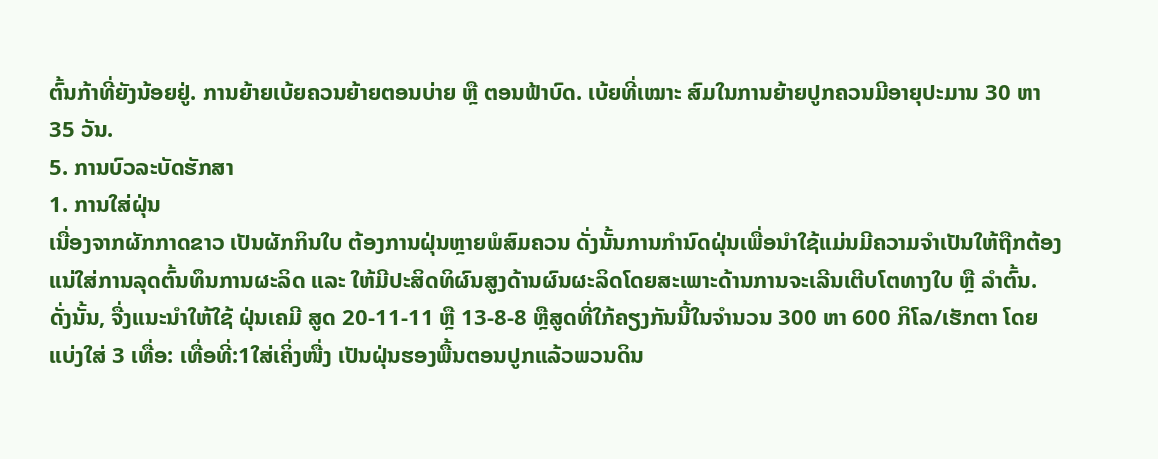ຕົ້ນກ້າທີ່ຍັງນ້ອຍຢູ່. ການຍ້າຍເບ້ຍຄວນຍ້າຍຕອນບ່າຍ ຫຼື ຕອນຟ້າບົດ. ເບ້ຍທີ່ເໝາະ ສົມໃນການຍ້າຍປູກຄວນມີອາຍຸປະມານ 30 ຫາ 35 ວັນ.
5. ການບົວລະບັດຮັກສາ
1. ການໃສ່ຝຸ່ນ
ເນື່ອງຈາກຜັກກາດຂາວ ເປັນຜັກກິນໃບ ຕ້ອງການຝຸ່ນຫຼາຍພໍສົມຄວນ ດັ່ງນັ້ນການກຳນົດຝຸ່ນເພື່ອນຳໃຊ້ແມ່ນມີຄວາມຈຳເປັນໃຫ້ຖືກຕ້ອງແນ່ໃສ່ການລຸດຕົ້ນທຶນການຜະລິດ ແລະ ໃຫ້ມີປະສິດທິຜົນສູງດ້ານຜົນຜະລິດໂດຍສະເພາະດ້ານການຈະເລີນເຕີບໂຕທາງໃບ ຫຼື ລຳຕົ້ນ. ດັ່ງນັ້ນ, ຈື່ງແນະນຳໃຫ້ໃຊ້ ຝຸ່ນເຄມີ ສູດ 20-11-11 ຫຼື 13-8-8 ຫຼືສູດທີ່ໃກ້ຄຽງກັນນີ້ໃນຈຳນວນ 300 ຫາ 600 ກິໂລ/ເຮັກຕາ ໂດຍແບ່ງໃສ່ 3 ເທື່ອ: ເທື່ອທີ່:1ໃສ່ເຄິ່ງໜື່ງ ເປັນຝຸ່ນຮອງພື້ນຕອນປູກແລ້ວພວນດິນ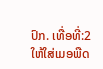ປົກ. ເທື່ອທີ່:2 ໃຫ້ໃສ່ເມອພືດ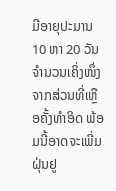ມີອາຍຸປະມານ 10 ຫາ 20 ວັນ ຈຳນວນເຄິ່ງໜຶ່ງຈາກສ່ວນທີ່ເຫຼືອຄັ້ງທຳອິດ ພ້ອມນີ້ອາດຈະເພີ່ມຝຸ່ນຢູ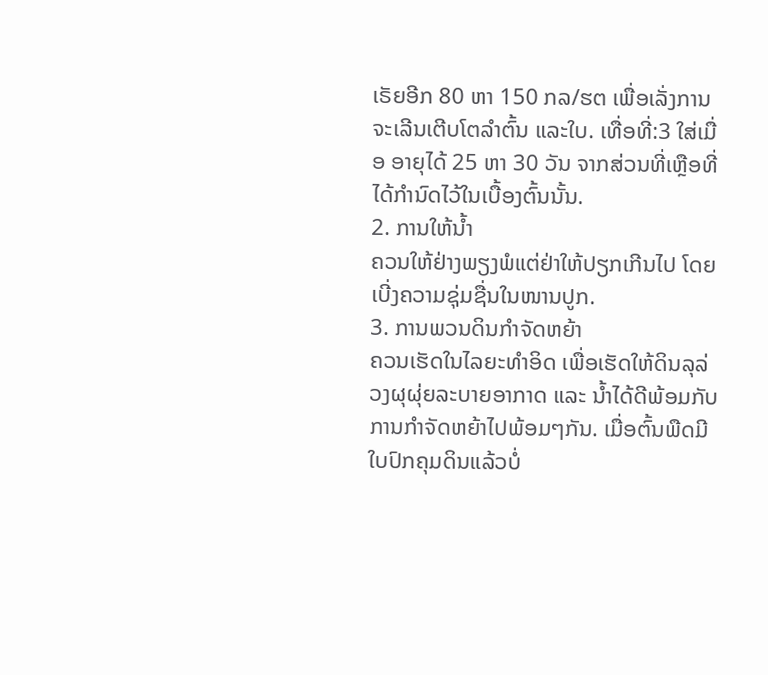ເຣັຍອີກ 80 ຫາ 150 ກລ/ຮຕ ເພື່ອເລັ່ງການຈະເລີນເຕີບໂຕລຳຕົ້ນ ແລະໃບ. ເທື່ອທີ່:3 ໃສ່ເມື່ອ ອາຍຸໄດ້ 25 ຫາ 30 ວັນ ຈາກສ່ວນທີ່ເຫຼືອທີ່ໄດ້ກຳນົດໄວ້ໃນເບື້ອງຕົ້ນນັ້ນ.
2. ການໃຫ້ນໍ້າ
ຄວນໃຫ້ຢ່າງພຽງພໍແຕ່ຢ່າໃຫ້ປຽກເກີນໄປ ໂດຍເບີ່ງຄວາມຊຸ່ມຊື່ນໃນໜານປູກ.
3. ການພວນດິນກຳຈັດຫຍ້າ
ຄວນເຮັດໃນໄລຍະທຳອິດ ເພື່ອເຮັດໃຫ້ດິນລຸລ່ວງຜຸຜຸ່ຍລະບາຍອາກາດ ແລະ ນໍ້າໄດ້ດີພ້ອມກັບການກຳຈັດຫຍ້າໄປພ້ອມໆກັນ. ເມື່ອຕົ້ນພືດມີໃບປົກຄຸມດິນແລ້ວບໍ່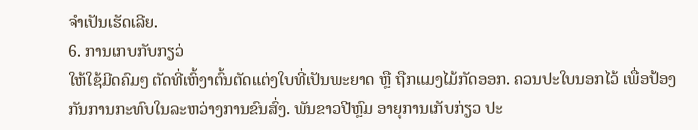ຈຳເປັນເຮັດເລີຍ.
6. ການເກບກັບກຽວ່
ໃຫ້ໃຊ້ມີດຄົມໆ ຕັດທີ່ເຫົ້ງາຕົ້ນຕັດແຕ່ງໃບທີ່ເປັນພະຍາດ ຫຼື ຖືກແມງໄມ້ກັດອອກ. ຄວນປະໃບນອກໄວ້ ເພື່ອປ້ອງກັນການກະທົບໃນລະຫວ່າງການຂົນສົ່ງ. ພັນຂາວປີຫຼົມ ອາຍຸການເກັບກ່ຽວ ປະ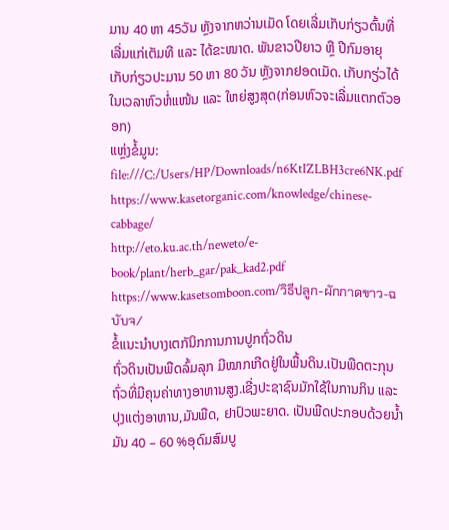ມານ 40 ຫາ 45ວັນ ຫຼັງຈາກຫວ່ານເມັດ ໂດຍເລີ່ມເກັບກ່ຽວຕົ້ນທີ່ ເລີ່ມແກ່ເຕັມທີ ແລະ ໄດ້ຂະໜາດ. ພັນຂາວປີຍາວ ຫຼື ປີກົມອາຍຸເກັບກ່ຽວປະມານ 50 ຫາ 80 ວັນ ຫຼັງຈາກຢອດເມັດ. ເກັບກຽ່ວໄດ້ໃນເວລາຫົວຫໍ່ແໜ້ນ ແລະ ໃຫຍ່ສູງສຸດ(ກ່ອນຫົວຈະເລີ່ມແຕກຕົວອອກ)
ແຫຼ່ງຂໍ້ມູນ: file:///C:/Users/HP/Downloads/n6KtIZLBH3cre6NK.pdf
https://www.kasetorganic.com/knowledge/chinese-cabbage/
http://eto.ku.ac.th/neweto/e-book/plant/herb_gar/pak_kad2.pdf
https://www.kasetsomboon.com/วิธีปลูก-ผักกาดขาว-ฉบับจ/
ຂໍ້ແນະນຳບາງເຕກັນິກການການປູກຖົ່ວດິນ
ຖົ່ວດິນເປັນພືດລົ້ມລຸກ ມີໝາກເກີດຢູ່ໃນພື້ນດິນ.ເປັນພືດຕະກຸນຖົ່ວທີ່ມີຄຸນຄ່າທາງອາຫານສູງ.ເຊີ່ງປະຊາຊົນມັກໃຊ້ໃນການກິນ ແລະ ປຸງແຕ່ງອາຫານ,ມັນພືດ, ຢາປົວພະຍາດ. ເປັນພືດປະກອບດ້ວຍນໍ້າມັນ 40 – 60 %ອຸດົມສົມບູ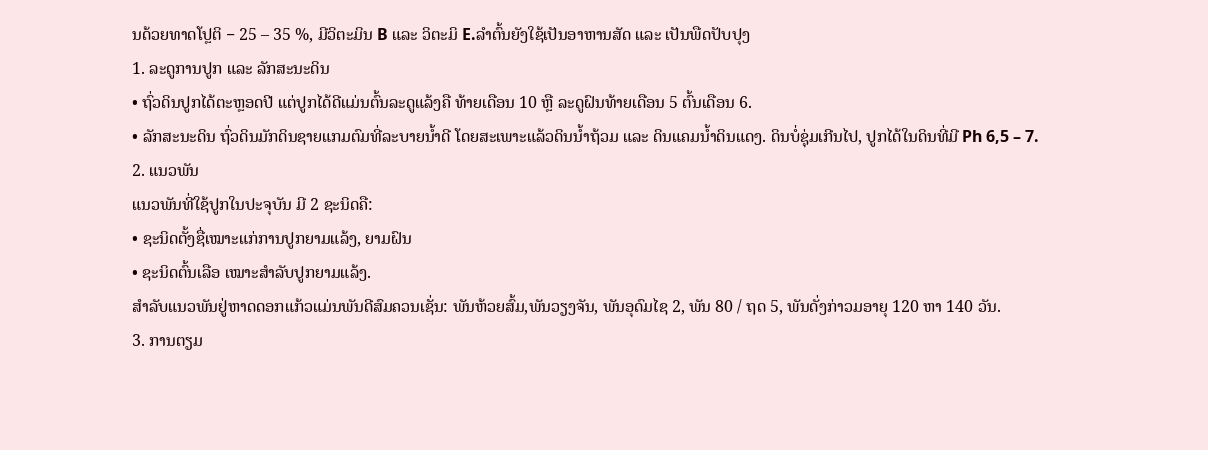ນດ້ວຍທາດໂປຼຕິ − 25 – 35 %, ມີວິຕະມິນ B ແລະ ວິຕະມິ E.ລຳຕົ້ນຍັງໃຊ້ເປັນອາຫານສັດ ແລະ ເປັນພືດປັບປຸງ
1. ລະດູການປູກ ແລະ ລັກສະນະດິນ
• ຖົ່ວດິນປູກໄດ້ຕະຫຼອດປີ ແຕ່ປູກໄດ້ດີແມ່ນຕົ້ນລະດູແລ້ງຄື ທ້າຍເດືອນ 10 ຫຼື ລະດູຝົນທ້າຍເດືອນ 5 ຕົ້ນເດືອນ 6.
• ລັກສະນະດິນ ຖົ່ວດິນມັກດິນຊາຍແກມຕົມທີ່ລະບາຍນໍ້າດີ ໂດຍສະເພາະແລ້ວດິນນໍ້າຖ້ວມ ແລະ ດິນແຄມນໍ້າດິນແດງ. ດິນບໍ່ຊຸ່ມເກີນໄປ, ປູກໄດ້ໃນດິນທີ່ມີ Ph 6,5 – 7.
2. ແນວພັນ
ແນວພັນທີ່ໃຊ້ປູກໃນປະຈຸບັນ ມີ 2 ຊະນິດຄື:
• ຊະນິດຕັ້ງຊື່ເໝາະແກ່ການປູກຍາມແລ້ງ, ຍາມຝົນ
• ຊະນິດຕົ້ນເລືອ ເໝາະສຳລັບປູກຍາມແລ້ງ.
ສຳລັບແນວພັນຢູ່ຫາດດອກແກ້ວແມ່ນພັນດີສົມຄວນເຊັ່ນ: ພັນຫ້ວຍສົ້ມ,ພັນວຽງຈັນ, ພັນອຸດົມໄຊ 2, ພັນ 80 / ຖດ 5, ພັນດັ່ງກ່າວມອາຍຸ 120 ຫາ 140 ວັນ.
3. ການຕຽມ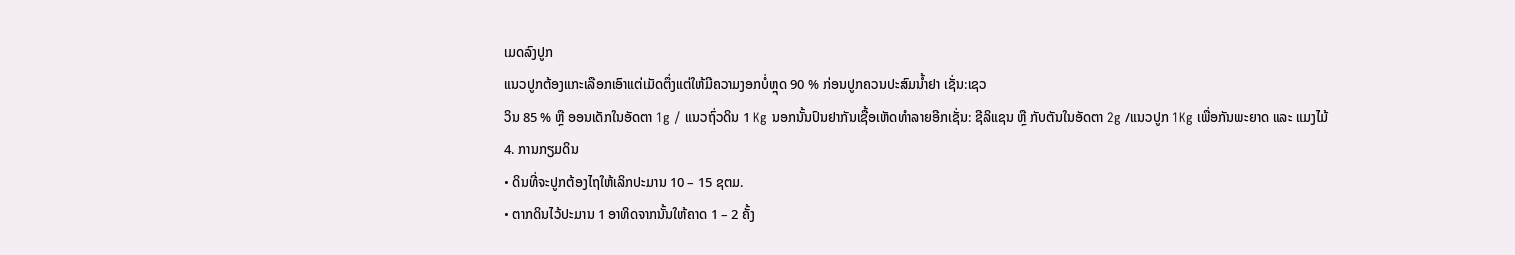ເມດລົງປູກ
ແນວປູກຕ້ອງແກະເລືອກເອົາແຕ່ເມັດຕຶ່ງແຕ່ໃຫ້ມີຄວາມງອກບໍ່ຫຼຸດ 90 % ກ່ອນປູກຄວນປະສົມນໍ້າຢາ ເຊັ່ນ:ເຊວ
ວິນ 85 % ຫຼື ອອນເດັກໃນອັດຕາ 1g / ແນວຖົ່ວດິນ 1 Kg ນອກນັ້ນປົນຢາກັນເຊື້ອເຫັດທຳລາຍອີກເຊັ່ນ: ຊີລິແຊນ ຫຼື ກັບຕັນໃນອັດຕາ 2g /ແນວປູກ 1Kg ເພື່ອກັນພະຍາດ ແລະ ແມງໄມ້
4. ການກຽມດິນ
• ດິນທີ່ຈະປູກຕ້ອງໄຖໃຫ້ເລິກປະມານ 10 – 15 ຊຕມ.
• ຕາກດິນໄວ້ປະມານ 1 ອາທິດຈາກນັ້ນໃຫ້ຄາດ 1 – 2 ຄັ້ງ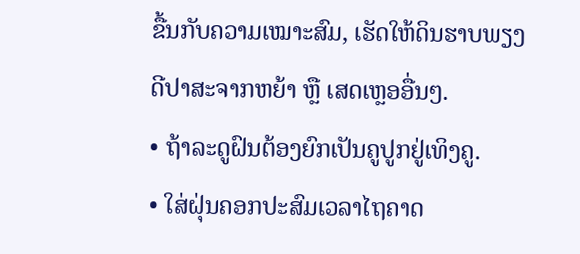ຂື້ນກັບຄວາມເໝາະສົມ, ເຮັດໃຫ້ດິນຮາບພຽງດີປາສະຈາກຫຍ້າ ຫຼື ເສດເຫຼອອື່ນໆ.
• ຖ້າລະດູຝົນຕ້ອງຍົກເປັນຄູປູກຢູ່ເທິງຄູ.
• ໃສ່ຝຸ່ນຄອກປະສົມເວລາໄຖຄາດ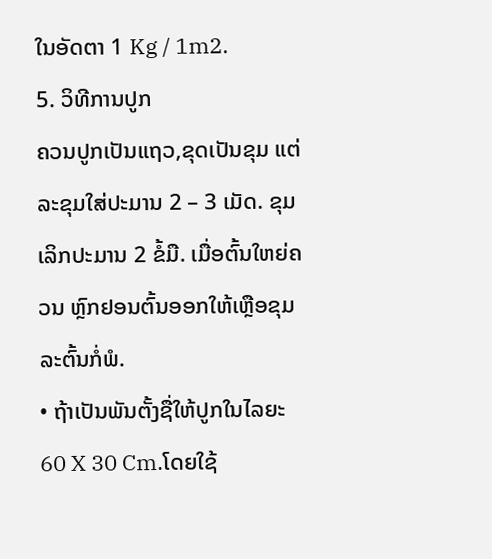ໃນອັດຕາ 1 Kg / 1m2.
5. ວິທີການປູກ
ຄວນປູກເປັນແຖວ,ຂຸດເປັນຂຸມ ແຕ່ລະຂຸມໃສ່ປະມານ 2 – 3 ເມັດ. ຂຸມເລິກປະມານ 2 ຂໍ້ມື. ເມື່ອຕົ້ນໃຫຍ່ຄວນ ຫຼົກຢອນຕົ້ນອອກໃຫ້ເຫຼືອຂຸມລະຕົ້ນກໍ່ພໍ.
• ຖ້າເປັນພັນຕັ້ງຊື່ໃຫ້ປູກໃນໄລຍະ 60 X 30 Cm.ໂດຍໃຊ້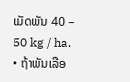ເມັດພັນ 40 – 50 kg / ha.
• ຖ້າພັນເລືອ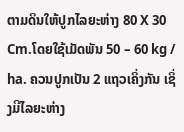ຕາມດິນໃຫ້ປູກໄລຍະຫ່າງ 80 X 30 Cm.ໂດຍໃຊ້ເມັດພັນ 50 – 60 kg / ha. ຄວນປູກເປັນ 2 ແຖວເຄິ່ງກັນ ເຊິ່ງມີໄລຍະຫ່າງ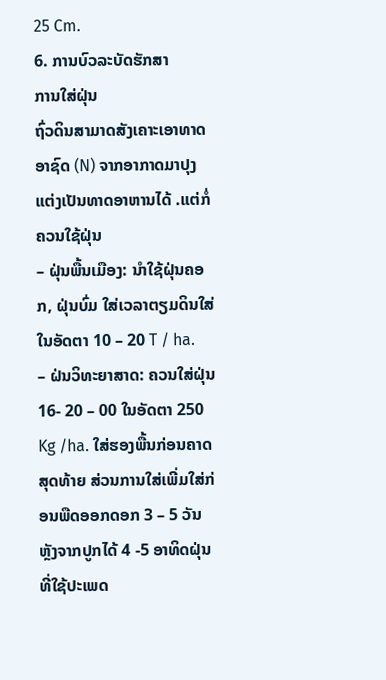25 Cm.
6. ການບົວລະບັດຮັກສາ
ການໃສ່ຝຸ່ນ
ຖົ່ວດິນສາມາດສັງເຄາະເອາທາດອາຊົດ (N) ຈາກອາກາດມາປຸງແຕ່ງເປັນທາດອາຫານໄດ້ .ແຕ່ກໍ່ຄວນໃຊ້ຝຸ່ນ
– ຝຸ່ນພື້ນເມືອງ: ນຳໃຊ້ຝຸ່ນຄອກ, ຝຸ່ນບົ່ມ ໃສ່ເວລາຕຽມດິນໃສ່ໃນອັດຕາ 10 – 20 T / ha.
– ຝ່ນວິທະຍາສາດ: ຄວນໃສ່ຝຸ່ນ 16- 20 – 00 ໃນອັດຕາ 250 Kg /ha. ໃສ່ຮອງພື້ນກ່ອນຄາດສຸດທ້າຍ ສ່ວນການໃສ່ເພີ່ມໃສ່ກ່ອນພືດອອກດອກ 3 – 5 ວັນ ຫຼັງຈາກປູກໄດ້ 4 -5 ອາທິດຝຸ່ນທີ່ໃຊ້ປະເພດ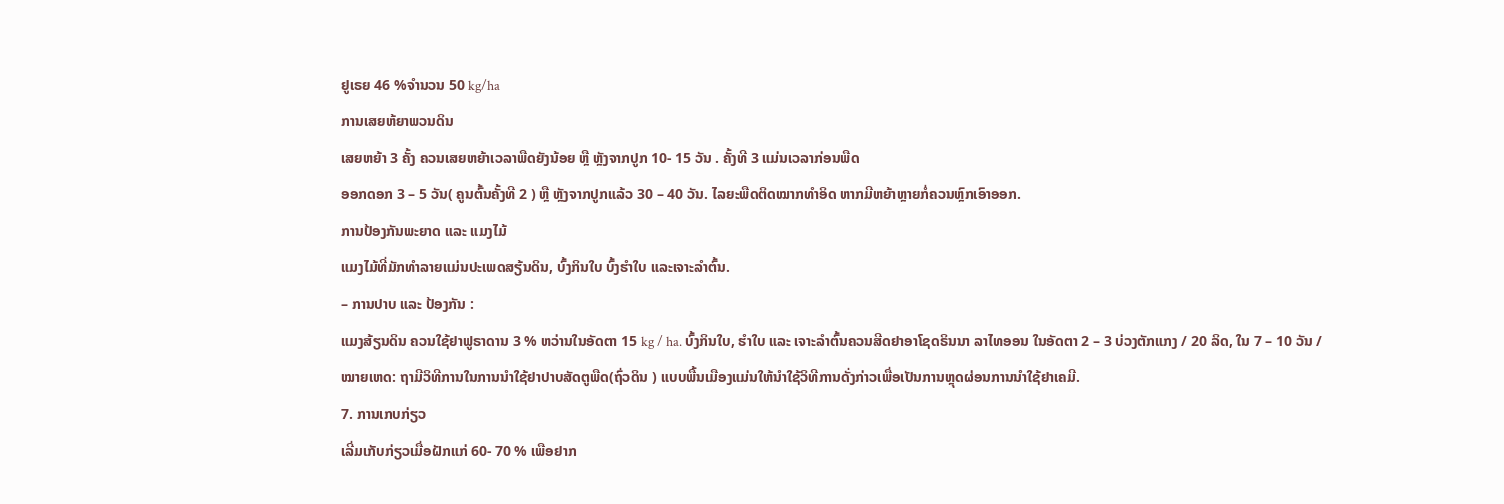ຢູເຣຍ 46 %ຈຳນວນ 50 kg/ha
ການເສຍຫ້ຍາພວນດິນ
ເສຍຫຍ້າ 3 ຄັ້ງ ຄວນເສຍຫຍ້າເວລາພືດຍັງນ້ອຍ ຫຼື ຫຼັງຈາກປູກ 10- 15 ວັນ . ຄັ້ງທີ 3 ແມ່ນເວລາກ່ອນພືດ
ອອກດອກ 3 – 5 ວັນ( ຄູນຕົ້ນຄັ້ງທີ 2 ) ຫຼື ຫຼັງຈາກປູກແລ້ວ 30 – 40 ວັນ. ໄລຍະພືດຕິດໝາກທຳອິດ ຫາກມີຫຍ້າຫຼາຍກໍ່ຄວນຫຼົກເອົາອອກ.
ການປ້ອງກັນພະຍາດ ແລະ ແມງໄມ້
ແມງໄມ້ທີ່ມັກທຳລາຍແມ່ນປະເພດສຽ້ນດິນ, ບົ້ງກິນໃບ ບົ້ງຮຳໃບ ແລະເຈາະລຳຕົ້ນ.
– ການປາບ ແລະ ປ້ອງກັນ :
ແມງສ້ຽນດິນ ຄວນໃຊ້ຢາຟູຣາດານ 3 % ຫວ່ານໃນອັດຕາ 15 kg / ha. ບົ້ງກິນໃບ, ຮຳໃບ ແລະ ເຈາະລຳຕົ້ນຄວນສີດຢາອາໂຊດຣິນນາ ລາໄທອອນ ໃນອັດຕາ 2 – 3 ບ່ວງຕັກແກງ / 20 ລິດ, ໃນ 7 – 10 ວັນ /
ໝາຍເຫດ: ຖາມີວິທີການໃນການນຳໃຊ້ຢາປາບສັດຕູພືດ(ຖົ່ວດິນ ) ແບບພື້ນເມືອງແມ່ນໃຫ້ນຳໃຊ້ວິທີການດັ່ງກ່າວເພື່ອເປັນການຫຼຸດຜ່ອນການນຳໃຊ້ຢາເຄມີ.
7. ການເກບກ່ຽວ
ເລີ່ມເກັບກ່ຽວເມື່ອຝັກແກ່ 60- 70 % ເພືອຢາກ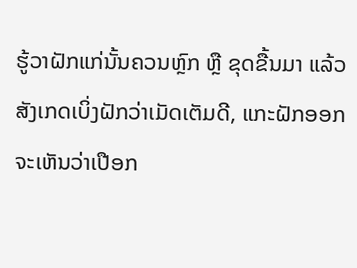ຮູ້ວາຝັກແກ່ນັ້ນຄວນຫຼົກ ຫຼື ຂຸດຂື້ນມາ ແລ້ວສັງເກດເບິ່ງຝັກວ່າເມັດເຕັມດີ, ແກະຝັກອອກຈະເຫັນວ່າເປືອກ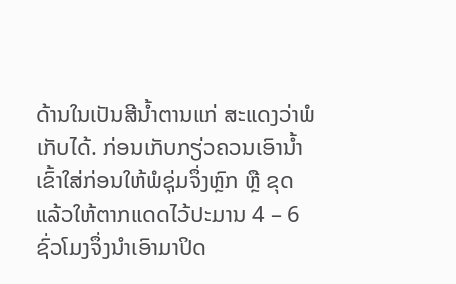ດ້ານໃນເປັນສີນໍ້າຕານແກ່ ສະແດງວ່າພໍເກັບໄດ້. ກ່ອນເກັບກຽ່ວຄວນເອົານໍ້າເຂົ້າໃສ່ກ່ອນໃຫ້ພໍຊຸ່ມຈຶ່ງຫຼົກ ຫຼື ຂຸດ ແລ້ວໃຫ້ຕາກແດດໄວ້ປະມານ 4 – 6ຊົ່ວໂມງຈຶ່ງນຳເອົາມາປິດ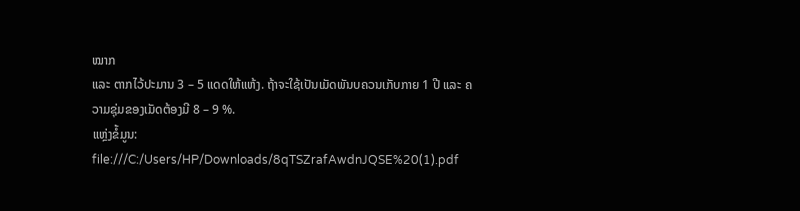ໝາກ
ແລະ ຕາກໄວ້ປະມານ 3 – 5 ແດດໃຫ້ແຫ້ງ. ຖ້າຈະໃຊ້ເປັນເມັດພັນບຄວນເກັບກາຍ 1 ປີ ແລະ ຄວາມຊຸ່ມຂອງເມັດຕ້ອງມີ 8 – 9 %.
ແຫຼ່ງຂໍ້ມູນ: file:///C:/Users/HP/Downloads/8qTSZrafAwdnJQSE%20(1).pdf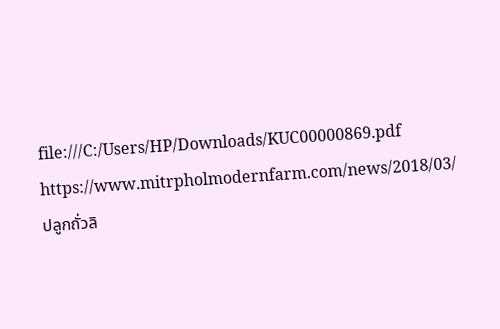file:///C:/Users/HP/Downloads/KUC00000869.pdf
https://www.mitrpholmodernfarm.com/news/2018/03/ปลูกถั่วลิ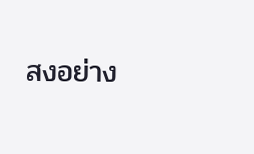สงอย่าง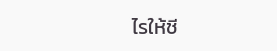ไรให้ชี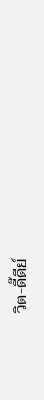วิต-ดี๊ดีย์